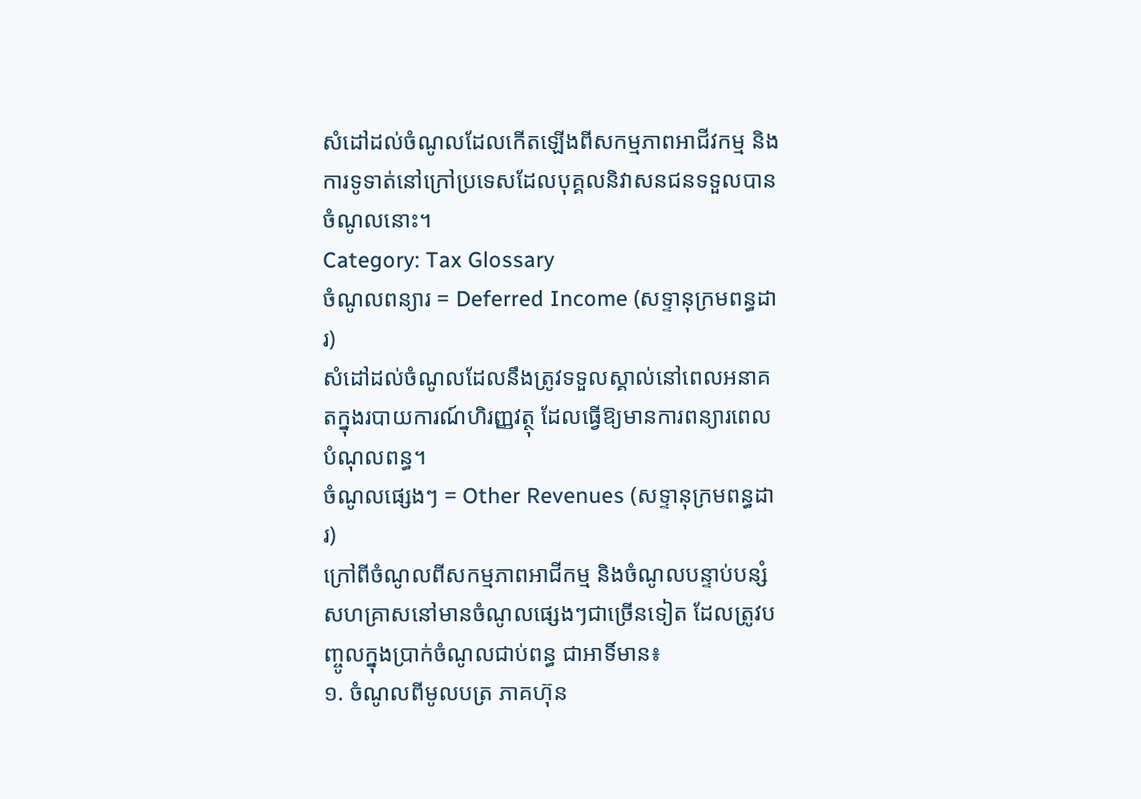សំដៅដល់ចំណូលដែលកើតឡើងពីសកម្មភាពអាជីវកម្ម និងការទូទាត់នៅក្រៅប្រទេសដែលបុគ្គលនិវាសនជនទទួលបានចំណូលនោះ។
Category: Tax Glossary
ចំណូលពន្យារ = Deferred Income (សទ្ទានុក្រមពន្ធដារ)
សំដៅដល់ចំណូលដែលនឹងត្រូវទទួលស្គាល់នៅពេលអនាគតក្នុងរបាយការណ៍ហិរញ្ញវត្ថុ ដែលធ្វើឱ្យមានការពន្យារពេលបំណុលពន្ធ។
ចំណូលផ្សេងៗ = Other Revenues (សទ្ទានុក្រមពន្ធដារ)
ក្រៅពីចំណូលពីសកម្មភាពអាជីកម្ម និងចំណូលបន្ទាប់បន្សំសហគ្រាសនៅមានចំណូលផ្សេងៗជាច្រើនទៀត ដែលត្រូវបញ្ចូលក្នុងប្រាក់ចំណូលជាប់ពន្ធ ជាអាទិ៍មាន៖
១. ចំណូលពីមូលបត្រ ភាគហ៊ុន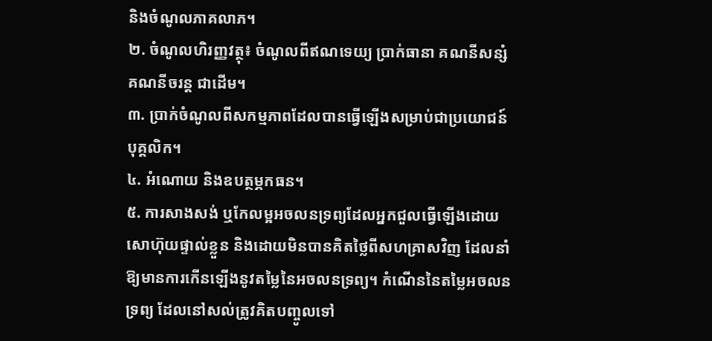និងចំណូលភាគលាភ។
២. ចំណូលហិរញ្ញវត្ថុ៖ ចំណូលពីឥណទេយ្យ ប្រាក់ធានា គណនីសន្សំ គណនីចរន្ត ជាដើម។
៣. ប្រាក់ចំណូលពីសកម្មភាពដែលបានធ្វើឡើងសម្រាប់ជាប្រយោជន៍បុគ្គលិក។
៤. អំណោយ និងឧបត្ថម្ភកធន។
៥. ការសាងសង់ ឬកែលម្អអចលនទ្រព្យដែលអ្នកជួលធ្វើឡើងដោយសោហ៊ុយផ្ទាល់ខ្លួន និងដោយមិនបានគិតថ្លៃពីសហគ្រាសវិញ ដែលនាំឱ្យមានការកើនឡើងនូវតម្លៃនៃអចលនទ្រព្យ។ កំណើននៃតម្លៃអចលនទ្រព្យ ដែលនៅសល់ត្រូវគិតបញ្ចូលទៅ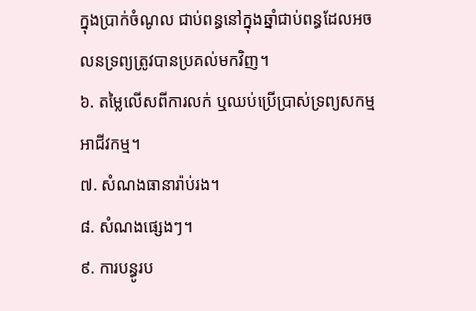ក្នុងប្រាក់ចំណូល ជាប់ពន្ធនៅក្នុងឆ្នាំជាប់ពន្ធដែលអចលនទ្រព្យត្រូវបានប្រគល់មកវិញ។
៦. តម្លៃលើសពីការលក់ ឬឈប់ប្រើប្រាស់ទ្រព្យសកម្មអាជីវកម្ម។
៧. សំណងធានារ៉ាប់រង។
៨. សំណងផ្សេងៗ។
៩. ការបន្ធូរប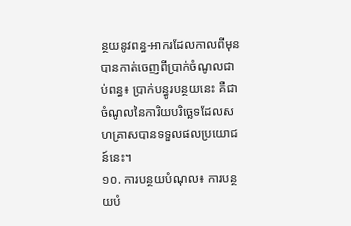ន្ថយនូវពន្ធ-អាករដែលកាលពីមុនបានកាត់ចេញពីប្រាក់ចំណូលជាប់ពន្ធ៖ ប្រាក់បន្ធូរបន្ថយនេះ គឺជាចំណូលនៃការិយបរិច្ឆេទដែលសហគ្រាសបានទទួលផលប្រយោជន៍នេះ។
១០. ការបន្ថយបំណុល៖ ការបន្ថយបំ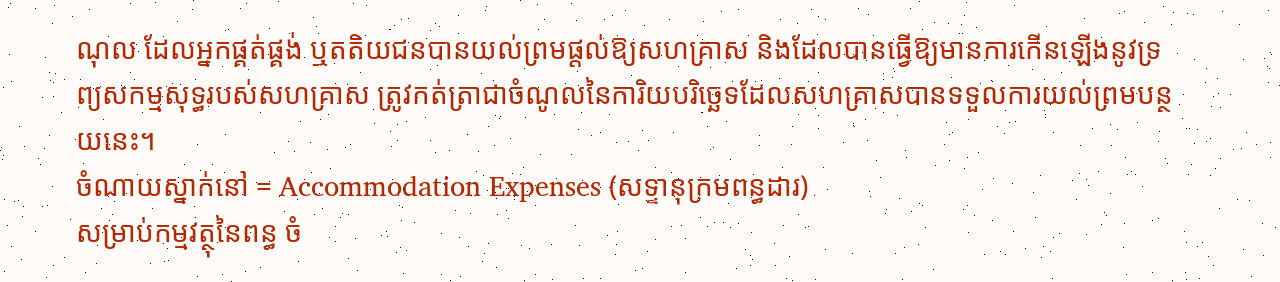ណុល ដែលអ្នកផ្គត់ផ្គង់ ឬតតិយជនបានយល់ព្រមផ្តល់ឱ្យសហគ្រាស និងដែលបានធ្វើឱ្យមានការកើនឡើងនូវទ្រព្យសកម្មសុទ្ធរបស់សហគ្រាស ត្រូវកត់ត្រាជាចំណូលនៃការិយបរិច្ឆេទដែលសហគ្រាសបានទទួលការយល់ព្រមបន្ថយនេះ។
ចំណាយស្នាក់នៅ = Accommodation Expenses (សទ្ទានុក្រមពន្ធដារ)
សម្រាប់កម្មវត្ថុនៃពន្ធ ចំ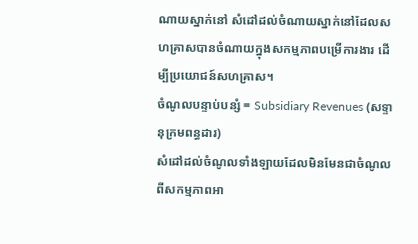ណាយស្នាក់នៅ សំដៅដល់ចំណាយស្នាក់នៅដែលសហគ្រាសបានចំណាយក្នុងសកម្មភាពបម្រើការងារ ដើម្បីប្រយោជន៍សហគ្រាស។
ចំណូលបន្ទាប់បន្សំ = Subsidiary Revenues (សទ្ទានុក្រមពន្ធដារ)
សំដៅដល់ចំណូលទាំងឡាយដែលមិនមែនជាចំណូលពីសកម្មភាពអា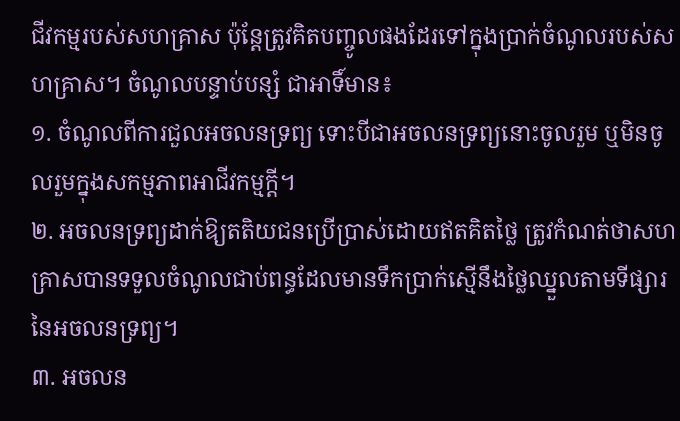ជីវកម្មរបស់សហគ្រាស ប៉ុន្តែត្រូវគិតបញ្ចូលផងដែរទៅក្នុងប្រាក់ចំណូលរបស់សហគ្រាស។ ចំណូលបន្ទាប់បន្សំ ជាអាទិ៍មាន៖
១. ចំណូលពីការជួលអចលនទ្រព្យ ទោះបីជាអចលនទ្រព្យនោះចូលរួម ឬមិនចូលរួមក្នុងសកម្មភាពអាជីវកម្មក្តី។
២. អចលនទ្រព្យដាក់ឱ្យតតិយជនប្រើប្រាស់ដោយឥតគិតថ្លៃ ត្រូវកំណត់ថាសហគ្រាសបានទទួលចំណូលជាប់ពន្ធដែលមានទឹកប្រាក់ស្មើនឹងថ្លៃឈ្នួលតាមទីផ្សារនៃអចលនទ្រព្យ។
៣. អចលន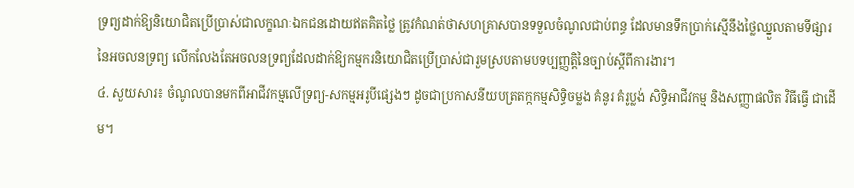ទ្រព្យដាក់ឱ្យនិយោជិតប្រើប្រាស់ជាលក្ខណៈឯកជនដោយឥតគិតថ្លៃ ត្រូវកំណត់ថាសហគ្រាសបានទទួលចំណូលជាប់ពន្ធ ដែលមានទឹកប្រាក់ស្មើនឹងថ្លៃឈ្នួលតាមទីផ្សារនៃអចលនទ្រព្យ លើកលែងតែអចលនទ្រព្យដែលដាក់ឱ្យកម្មករនិយោជិតប្រើប្រាស់ជារួមស្របតាមបទប្បញ្ញត្តិនៃច្បាប់ស្តីពីការងារ។
៤. សួយសារ៖ ចំណូលបានមកពីអាជីវកម្មលើទ្រព្យ-សកម្មអរូបីផ្សេងៗ ដូចជាប្រកាសនីយបត្រតក្កកម្មសិទ្ធិចម្លង គំនូរ គំរូប្លង់ សិទ្ធិអាជីវកម្ម និងសញ្ញាផលិត វិធីធ្វើ ជាដើម។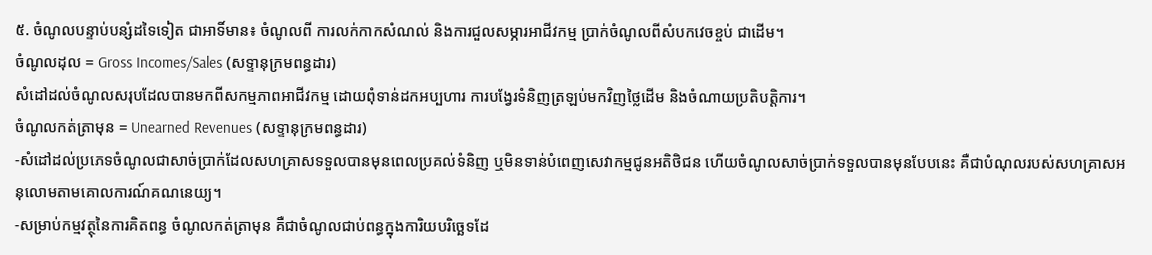៥. ចំណូលបន្ទាប់បន្សំដទៃទៀត ជាអាទិ៍មាន៖ ចំណូលពី ការលក់កាកសំណល់ និងការជួលសម្ភារអាជីវកម្ម ប្រាក់ចំណូលពីសំបកវេចខ្ចប់ ជាដើម។
ចំណូលដុល = Gross Incomes/Sales (សទ្ទានុក្រមពន្ធដារ)
សំដៅដល់ចំណូលសរុបដែលបានមកពីសកម្មភាពអាជីវកម្ម ដោយពុំទាន់ដកអប្បហារ ការបង្វែរទំនិញត្រឡប់មកវិញថ្លៃដើម និងចំណាយប្រតិបត្តិការ។
ចំណូលកត់ត្រាមុន = Unearned Revenues (សទ្ទានុក្រមពន្ធដារ)
-សំដៅដល់ប្រភេទចំណូលជាសាច់ប្រាក់ដែលសហគ្រាសទទួលបានមុនពេលប្រគល់ទំនិញ ឬមិនទាន់បំពេញសេវាកម្មជូនអតិថិជន ហើយចំណូលសាច់ប្រាក់ទទួលបានមុនបែបនេះ គឺជាបំណុលរបស់សហគ្រាសអនុលោមតាមគោលការណ៍គណនេយ្យ។
-សម្រាប់កម្មវត្ថុនៃការគិតពន្ធ ចំណូលកត់ត្រាមុន គឺជាចំណូលជាប់ពន្ធក្នុងការិយបរិច្ឆេទដែ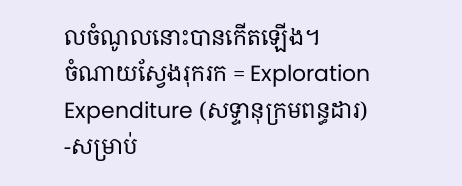លចំណូលនោះបានកើតឡើង។
ចំណាយស្វែងរុករក = Exploration Expenditure (សទ្ទានុក្រមពន្ធដារ)
-សម្រាប់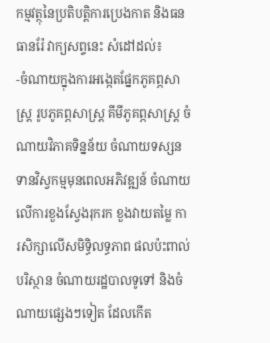កម្មវត្ថុនៃប្រតិបត្តិការប្រេងកាត និងធនធានរ៉ែ វាក្យសព្ទនេះ សំដៅដល់៖
-ចំណាយក្នុងការអង្កេតផ្នែកភូគព្ភសាស្រ្ត រូបភូគព្ភសាស្រ្ត គីមីភូគព្ភសាស្រ្ត ចំណាយវិភាគទិន្នន័យ ចំណាយទស្សនទានវិស្វកម្មមុនពេលអភិវឌ្ឍន៍ ចំណាយលើការខួងស្វែងរុករក ខួងវាយតម្លៃ ការសិក្សាលើសមិទ្ធិលទ្ធភាព ផលប៉ះពាល់បរិស្ថាន ចំណាយរដ្ឋបាលទូទៅ និងចំណាយផ្សេងៗទៀត ដែលកើត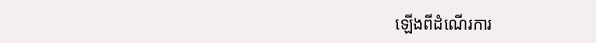ឡើងពីដំណើរការ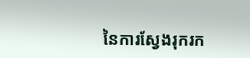នៃការស្វែងរុករក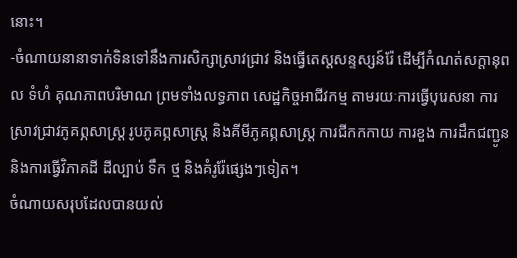នោះ។
-ចំណាយនានាទាក់ទិនទៅនឹងការសិក្សាស្រាវជ្រាវ និងធ្វើតេស្តសន្ទស្សន៍រ៉ែ ដើម្បីកំណត់សក្តានុពល ទំហំ គុណភាពបរិមាណ ព្រមទាំងលទ្ធភាព សេដ្ឋកិច្ចអាជីវកម្ម តាមរយៈការធ្វើបុរេសនា ការស្រាវជ្រាវភូគព្ភសាស្រ្ត រូបភូគព្ភសាស្រ្ត និងគីមីភូគព្ភសាស្រ្ត ការជីកកកាយ ការខួង ការដឹកជញ្ជូន និងការធ្វើវិភាគដី ដីល្បាប់ ទឹក ថ្ម និងគំរូរ៉ែផ្សេងៗទៀត។
ចំណាយសរុបដែលបានយល់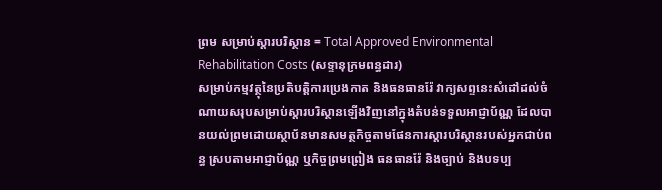ព្រម សម្រាប់ស្តារបរិស្ថាន = Total Approved Environmental Rehabilitation Costs (សទ្ទានុក្រមពន្ធដារ)
សម្រាប់កម្មវត្ថុនៃប្រតិបត្តិការប្រេងកាត និងធនធានរ៉ែ វាក្យសព្ទនេះសំដៅដល់ចំណាយសរុបសម្រាប់ស្តារបរិស្ថានឡើងវិញនៅក្នុងតំបន់ទទួលអាជ្ញាប័ណ្ណ ដែលបានយល់ព្រមដោយស្ថាប័នមានសមត្ថកិច្ចតាមផែនការស្តារបរិស្ថានរបស់អ្នកជាប់ពន្ធ ស្របតាមអាជ្ញាប័ណ្ណ ឬកិច្ចព្រមព្រៀង ធនធានរ៉ែ និងច្បាប់ និងបទប្ប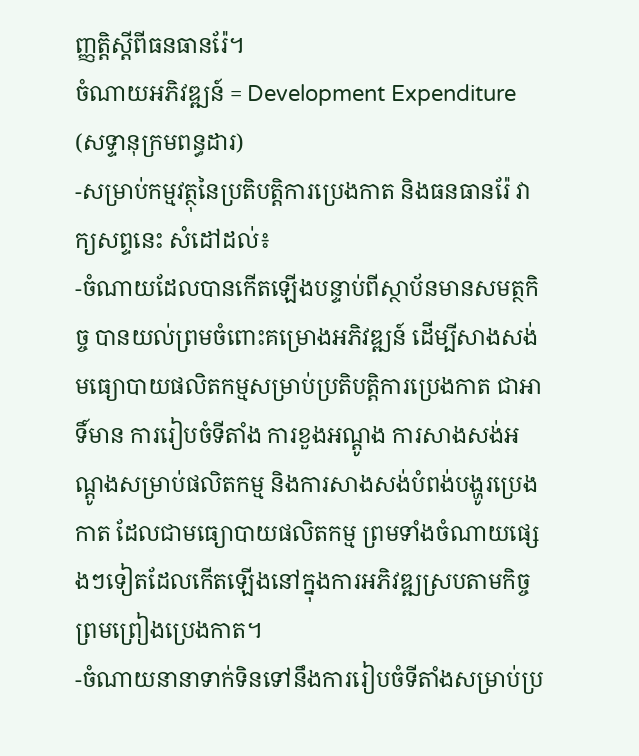ញ្ញត្តិស្តីពីធនធានរ៉ែ។
ចំណាយអភិវឌ្ឍន៍ = Development Expenditure (សទ្ទានុក្រមពន្ធដារ)
-សម្រាប់កម្មវត្ថុនៃប្រតិបត្តិការប្រេងកាត និងធនធានរ៉ែ វាក្យសព្ទនេះ សំដៅដល់៖
-ចំណាយដែលបានកើតឡើងបន្ទាប់ពីស្ថាប័នមានសមត្ថកិច្ច បានយល់ព្រមចំពោះគម្រោងអភិវឌ្ឍន៍ ដើម្បីសាងសង់មធ្យោបាយផលិតកម្មសម្រាប់ប្រតិបត្តិការប្រេងកាត ជាអាទិ៍មាន ការរៀបចំទីតាំង ការខួងអណ្តូង ការសាងសង់អណ្តូងសម្រាប់ផលិតកម្ម និងការសាងសង់បំពង់បង្ហូរប្រេងកាត ដែលជាមធ្យោបាយផលិតកម្ម ព្រមទាំងចំណាយផ្សេងៗទៀតដែលកើតឡើងនៅក្នុងការអភិវឌ្ឍស្របតាមកិច្ចព្រមព្រៀងប្រេងកាត។
-ចំណាយនានាទាក់ទិនទៅនឹងការរៀបចំទីតាំងសម្រាប់ប្រ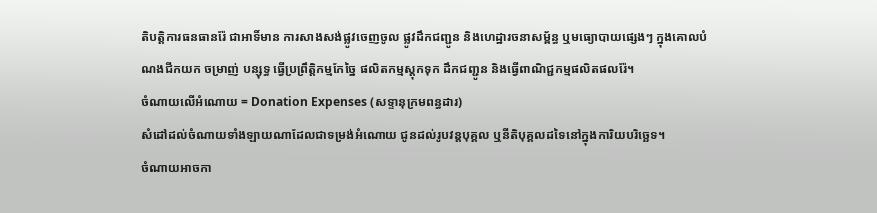តិបត្តិការធនធានរ៉ែ ជាអាទិ៍មាន ការសាងសង់ផ្លូវចេញចូល ផ្លូវដឹកជញ្ជូន និងហេដ្ឋារចនាសម្ព័ន្ធ ឬមធ្យោបាយផ្សេងៗ ក្នុងគោលបំណងជីកយក ចម្រាញ់ បន្សុទ្ធ ធ្វើប្រព្រឹត្តិកម្មកែច្នៃ ផលិតកម្មស្តុកទុក ដឹកជញ្ជូន និងធ្វើពាណិជ្ជកម្មផលិតផលរ៉ែ។
ចំណាយលើអំណោយ = Donation Expenses (សទ្ទានុក្រមពន្ធដារ)
សំដៅដល់ចំណាយទាំងឡាយណាដែលជាទម្រង់អំណោយ ជូនដល់រូបវន្ដបុគ្គល ឬនីតិបុគ្គលដទៃនៅក្នុងការិយបរិច្ឆេទ។
ចំណាយអាចកា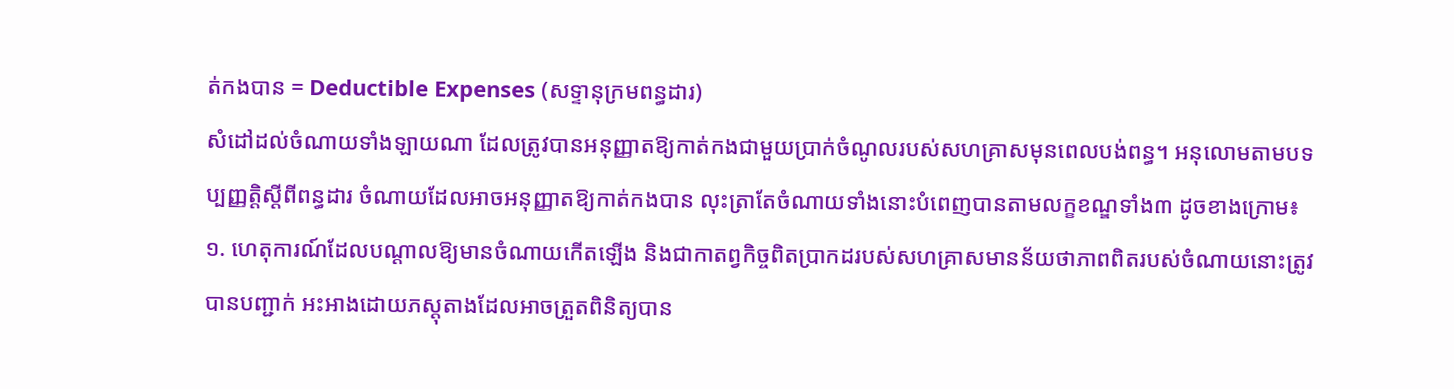ត់កងបាន = Deductible Expenses (សទ្ទានុក្រមពន្ធដារ)
សំដៅដល់ចំណាយទាំងឡាយណា ដែលត្រូវបានអនុញ្ញាតឱ្យកាត់កងជាមួយប្រាក់ចំណូលរបស់សហគ្រាសមុនពេលបង់ពន្ធ។ អនុលោមតាមបទប្បញ្ញត្តិស្តីពីពន្ធដារ ចំណាយដែលអាចអនុញ្ញាតឱ្យកាត់កងបាន លុះត្រាតែចំណាយទាំងនោះបំពេញបានតាមលក្ខខណ្ឌទាំង៣ ដូចខាងក្រោម៖
១. ហេតុការណ៍ដែលបណ្ដាលឱ្យមានចំណាយកើតឡើង និងជាកាតព្វកិច្ចពិតប្រាកដរបស់សហគ្រាសមានន័យថាភាពពិតរបស់ចំណាយនោះត្រូវបានបញ្ជាក់ អះអាងដោយភស្ដុតាងដែលអាចត្រួតពិនិត្យបាន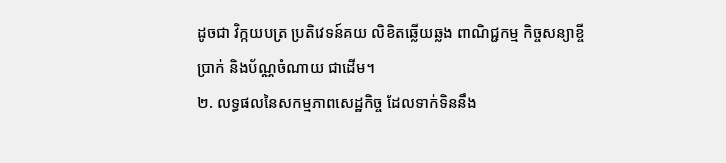ដូចជា វិក្កយបត្រ ប្រតិវេទន៍គយ លិខិតឆ្លើយឆ្លង ពាណិជ្ជកម្ម កិច្ចសន្យាខ្ចីប្រាក់ និងប័ណ្ណចំណាយ ជាដើម។
២. លទ្ធផលនៃសកម្មភាពសេដ្ឋកិច្ច ដែលទាក់ទិននឹង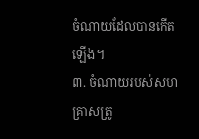ចំណាយដែលបានកើតឡើង។
៣. ចំណាយរបស់សហគ្រាសត្រូ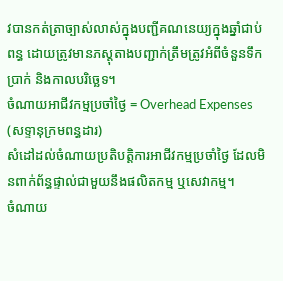វបានកត់ត្រាច្បាស់លាស់ក្នុងបញ្ជីគណនេយ្យក្នុងឆ្នាំជាប់ពន្ធ ដោយត្រូវមានភស្ដុតាងបញ្ជាក់ត្រឹមត្រូវអំពីចំនួនទឹកប្រាក់ និងកាលបរិច្ឆេទ។
ចំណាយអាជីវកម្មប្រចាំថ្ងៃ = Overhead Expenses (សទ្ទានុក្រមពន្ធដារ)
សំដៅដល់ចំណាយប្រតិបត្ដិការអាជីវកម្មប្រចាំថ្ងៃ ដែលមិនពាក់ព័ន្ធផ្ទាល់ជាមួយនឹងផលិតកម្ម ឬសេវាកម្ម។
ចំណាយ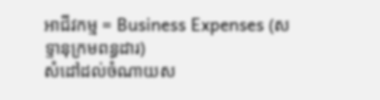អាជីវកម្ម = Business Expenses (សទ្ទានុក្រមពន្ធដារ)
សំដៅដល់ចំណាយស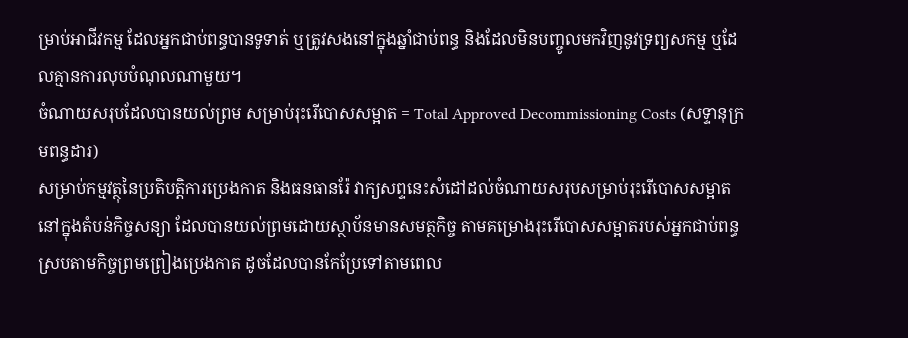ម្រាប់អាជីវកម្ម ដែលអ្នកជាប់ពន្ធបានទូទាត់ ឬត្រូវសងនៅក្នុងឆ្នាំជាប់ពន្ធ និងដែលមិនបញ្ចូលមកវិញនូវទ្រព្យសកម្ម ឬដែលគ្មានការលុបបំណុលណាមួយ។
ចំណាយសរុបដែលបានយល់ព្រម សម្រាប់រុះរើបោសសម្អាត = Total Approved Decommissioning Costs (សទ្ទានុក្រមពន្ធដារ)
សម្រាប់កម្មវត្ថុនៃប្រតិបត្តិការប្រេងកាត និងធនធានរ៉ែ វាក្យសព្ទនេះសំដៅដល់ចំណាយសរុបសម្រាប់រុះរើបោសសម្អាតនៅក្នុងតំបន់កិច្ចសន្យា ដែលបានយល់ព្រមដោយស្ថាប័នមានសមត្ថកិច្ច តាមគម្រោងរុះរើបោសសម្អាតរបស់អ្នកជាប់ពន្ធ ស្របតាមកិច្ចព្រមព្រៀងប្រេងកាត ដូចដែលបានកែប្រែទៅតាមពេល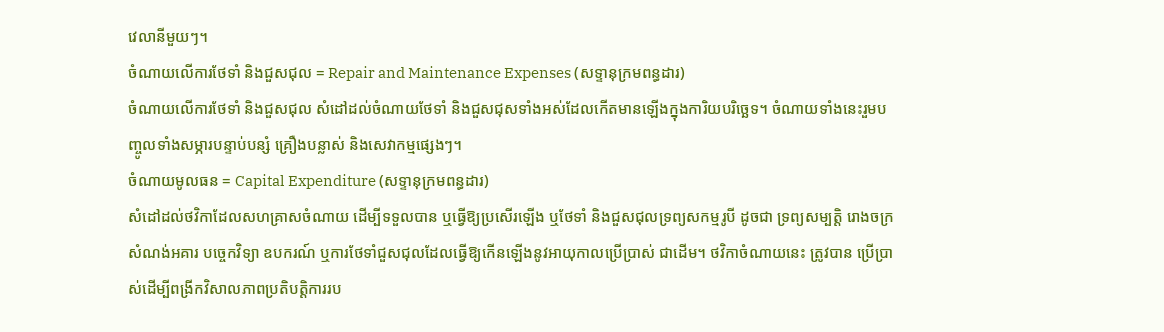វេលានីមួយៗ។
ចំណាយលើការថែទាំ និងជួសជុល = Repair and Maintenance Expenses (សទ្ទានុក្រមពន្ធដារ)
ចំណាយលើការថែទាំ និងជួសជុល សំដៅដល់ចំណាយថែទាំ និងជួសជុសទាំងអស់ដែលកើតមានឡើងក្នុងការិយបរិច្ឆេទ។ ចំណាយទាំងនេះរួមបញ្ចូលទាំងសម្ភារបន្ទាប់បន្សំ គ្រឿងបន្លាស់ និងសេវាកម្មផ្សេងៗ។
ចំណាយមូលធន = Capital Expenditure (សទ្ទានុក្រមពន្ធដារ)
សំដៅដល់ថវិកាដែលសហគ្រាសចំណាយ ដើម្បីទទួលបាន ឬធ្វើឱ្យប្រសើរឡើង ឬថែទាំ និងជួសជុលទ្រព្យសកម្មរូបី ដូចជា ទ្រព្យសម្បត្តិ រោងចក្រ សំណង់អគារ បច្ចេកវិទ្យា ឧបករណ៍ ឬការថែទាំជួសជុលដែលធ្វើឱ្យកើនឡើងនូវអាយុកាលប្រើប្រាស់ ជាដើម។ ថវិកាចំណាយនេះ ត្រូវបាន ប្រើប្រាស់ដើម្បីពង្រីកវិសាលភាពប្រតិបត្តិការរប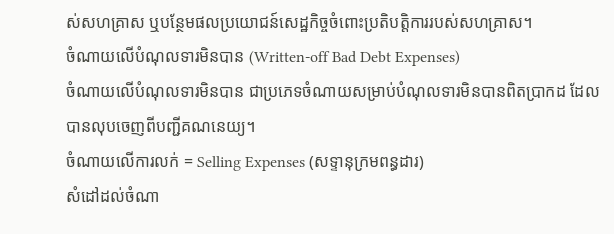ស់សហគ្រាស ឬបន្ថែមផលប្រយោជន៍សេដ្ឋកិច្ចចំពោះប្រតិបត្តិការរបស់សហគ្រាស។
ចំណាយលើបំណុលទារមិនបាន (Written-off Bad Debt Expenses)
ចំណាយលើបំណុលទារមិនបាន ជាប្រភេទចំណាយសម្រាប់បំណុលទារមិនបានពិតប្រាកដ ដែលបានលុបចេញពីបញ្ជីគណនេយ្យ។
ចំណាយលើការលក់ = Selling Expenses (សទ្ទានុក្រមពន្ធដារ)
សំដៅដល់ចំណា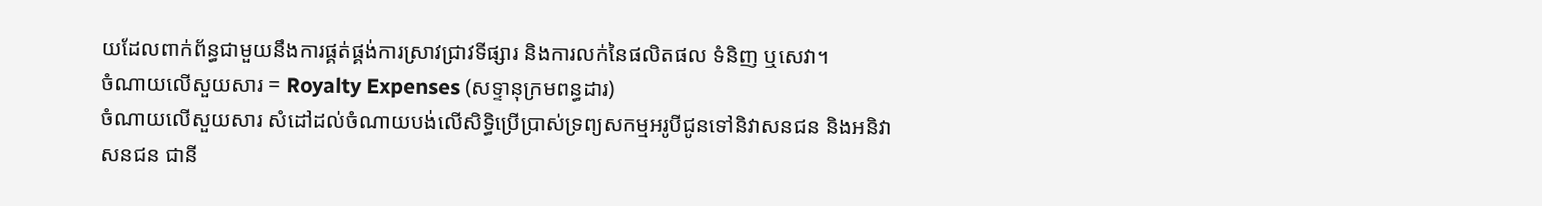យដែលពាក់ព័ន្ធជាមួយនឹងការផ្គត់ផ្គង់ការស្រាវជ្រាវទីផ្សារ និងការលក់នៃផលិតផល ទំនិញ ឬសេវា។
ចំណាយលើសួយសារ = Royalty Expenses (សទ្ទានុក្រមពន្ធដារ)
ចំណាយលើសួយសារ សំដៅដល់ចំណាយបង់លើសិទ្ធិប្រើប្រាស់ទ្រព្យសកម្មអរូបីជូនទៅនិវាសនជន និងអនិវាសនជន ជានី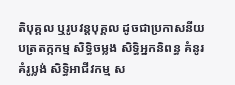តិបុគ្គល ឬរូបវន្តបុគ្គល ដូចជាប្រកាសនីយបត្រតក្កកម្ម សិទ្ធិចម្លង សិទ្ធិអ្នកនិពន្ធ គំនូរ គំរូប្លង់ សិទ្ធិអាជីវកម្ម ស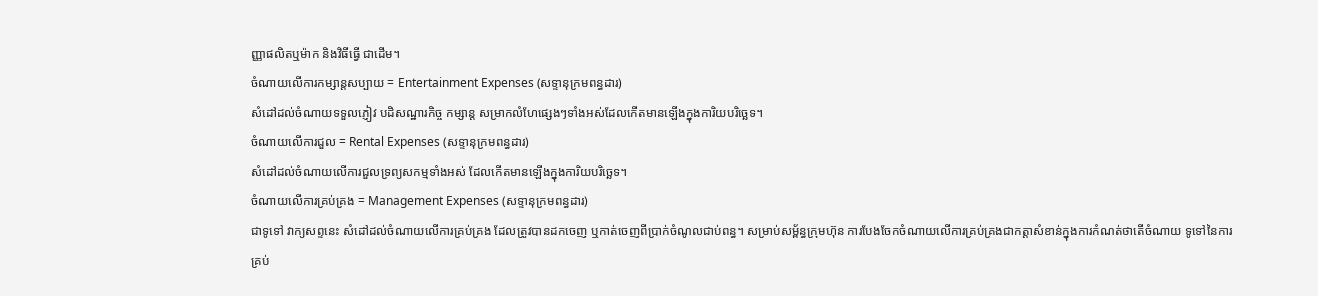ញ្ញាផលិតឬម៉ាក និងវិធីធ្វើ ជាដើម។
ចំណាយលើការកម្សាន្តសប្បាយ = Entertainment Expenses (សទ្ទានុក្រមពន្ធដារ)
សំដៅដល់ចំណាយទទួលភ្ញៀវ បដិសណ្ឋារកិច្ច កម្សាន្ត សម្រាកលំហែផ្សេងៗទាំងអស់ដែលកើតមានឡើងក្នុងការិយបរិច្ឆេទ។
ចំណាយលើការជួល = Rental Expenses (សទ្ទានុក្រមពន្ធដារ)
សំដៅដល់ចំណាយលើការជួលទ្រព្យសកម្មទាំងអស់ ដែលកើតមានឡើងក្នុងការិយបរិច្ឆេទ។
ចំណាយលើការគ្រប់គ្រង = Management Expenses (សទ្ទានុក្រមពន្ធដារ)
ជាទូទៅ វាក្យសព្ទនេះ សំដៅដល់ចំណាយលើការគ្រប់គ្រង ដែលត្រូវបានដកចេញ ឬកាត់ចេញពីប្រាក់ចំណូលជាប់ពន្ធ។ សម្រាប់សម្ព័ន្ធក្រុមហ៊ុន ការបែងចែកចំណាយលើការគ្រប់គ្រងជាកត្តាសំខាន់ក្នុងការកំណត់ថាតើចំណាយ ទូទៅនៃការគ្រប់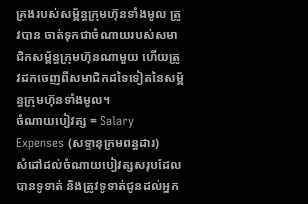គ្រងរបស់សម្ព័ន្ធក្រុមហ៊ុនទាំងមូល ត្រូវបាន ចាត់ទុកជាចំណាយរបស់សមាជិកសម្ព័ន្ធក្រុមហ៊ុនណាមួយ ហើយត្រូវដកចេញពីសមាជិកដទៃទៀតនៃសម្ព័ន្ធក្រុមហ៊ុនទាំងមូល។
ចំណាយបៀវត្ស = Salary Expenses (សទ្ទានុក្រមពន្ធដារ)
សំដៅដល់ចំណាយបៀវត្សសរុបដែលបានទូទាត់ និងត្រូវទូទាត់ជូនដល់អ្នក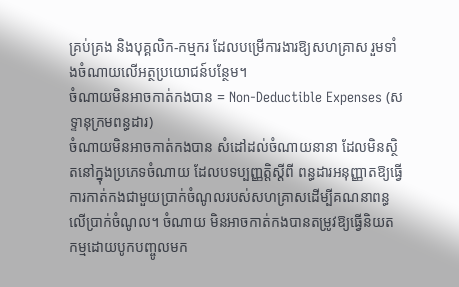គ្រប់គ្រង និងបុគ្គលិក-កម្មករ ដែលបម្រើការងារឱ្យសហគ្រាស រួមទាំងចំណាយលើអត្ថប្រយោជន៍បន្ថែម។
ចំណាយមិនអាចកាត់កងបាន = Non-Deductible Expenses (សទ្ទានុក្រមពន្ធដារ)
ចំណាយមិនអាចកាត់កងបាន សំដៅដល់ចំណាយនានា ដែលមិនស្ថិតនៅក្នុងប្រភេទចំណាយ ដែលបទប្បញ្ញត្តិស្តីពី ពន្ធដារអនុញ្ញាតឱ្យធ្វើការកាត់កងជាមួយប្រាក់ចំណូលរបស់សហគ្រាសដើម្បីគណនាពន្ធលើប្រាក់ចំណូល។ ចំណាយ មិនអាចកាត់កងបានតម្រូវឱ្យធ្វើនិយតកម្មដោយបូកបញ្ចូលមក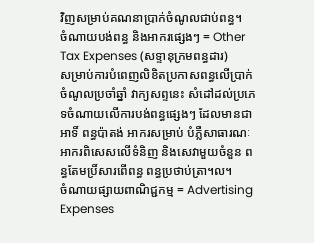វិញសម្រាប់គណនាប្រាក់ចំណូលជាប់ពន្ធ។
ចំណាយបង់ពន្ធ និងអាករផ្សេងៗ = Other Tax Expenses (សទ្ទានុក្រមពន្ធដារ)
សម្រាប់ការបំពេញលិខិតប្រកាសពន្ធលើប្រាក់ចំណូលប្រចាំឆ្នាំ វាក្យសព្ទនេះ សំដៅដល់ប្រភេទចំណាយលើការបង់ពន្ធផ្សេងៗ ដែលមានជាអាទិ៍ ពន្ធប៉ាតង់ អាករសម្រាប់ បំភ្លឺសាធារណៈ អាករពិសេសលើទំនិញ និងសេវាមួយចំនួន ពន្ធតែមប្រិ៍សារពើពន្ធ ពន្ធប្រថាប់ត្រា។ល។
ចំណាយផ្សាយពាណិជ្ជកម្ម = Advertising Expenses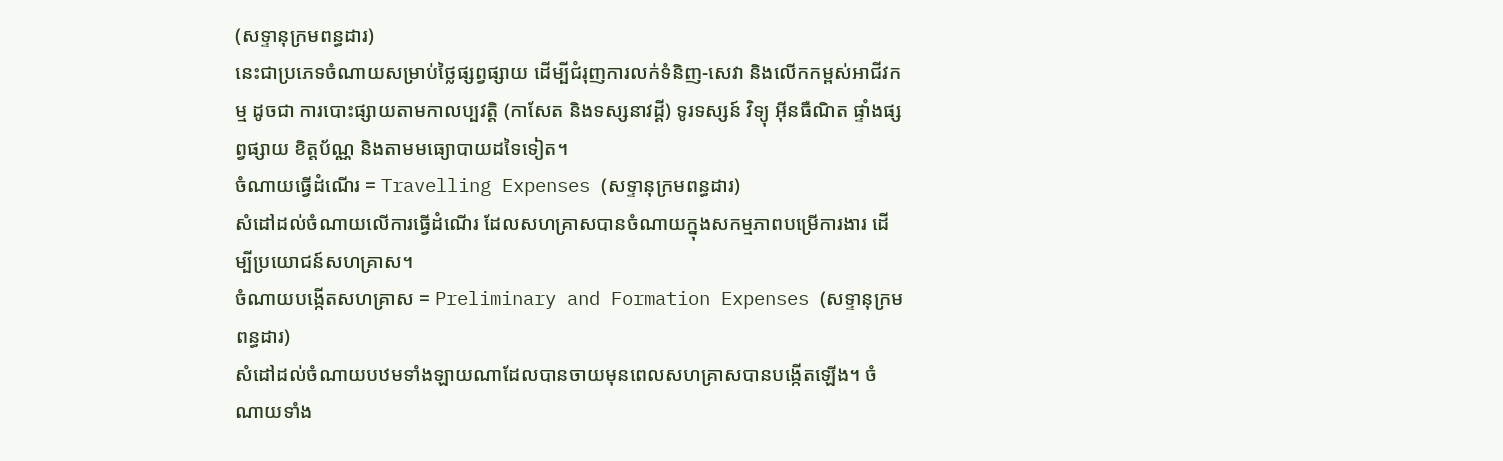(សទ្ទានុក្រមពន្ធដារ)
នេះជាប្រភេទចំណាយសម្រាប់ថ្លៃផ្សព្វផ្សាយ ដើម្បីជំរុញការលក់ទំនិញ-សេវា និងលើកកម្ពស់អាជីវកម្ម ដូចជា ការបោះផ្សាយតាមកាលប្បវត្តិ (កាសែត និងទស្សនាវដ្តី) ទូរទស្សន៍ វិទ្យុ អ៊ីនធឺណិត ផ្ទាំងផ្សព្វផ្សាយ ខិត្តប័ណ្ណ និងតាមមធ្យោបាយដទៃទៀត។
ចំណាយធ្វើដំណើរ = Travelling Expenses (សទ្ទានុក្រមពន្ធដារ)
សំដៅដល់ចំណាយលើការធ្វើដំណើរ ដែលសហគ្រាសបានចំណាយក្នុងសកម្មភាពបម្រើការងារ ដើម្បីប្រយោជន៍សហគ្រាស។
ចំណាយបង្កើតសហគ្រាស = Preliminary and Formation Expenses (សទ្ទានុក្រមពន្ធដារ)
សំដៅដល់ចំណាយបឋមទាំងឡាយណាដែលបានចាយមុនពេលសហគ្រាសបានបង្កើតឡើង។ ចំណាយទាំង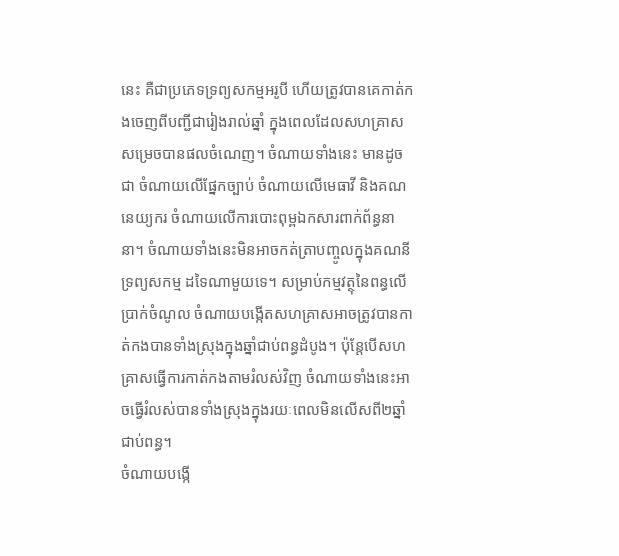នេះ គឺជាប្រភេទទ្រព្យសកម្មអរូបី ហើយត្រូវបានគេកាត់កងចេញពីបញ្ជីជារៀងរាល់ឆ្នាំ ក្នុងពេលដែលសហគ្រាសសម្រេចបានផលចំណេញ។ ចំណាយទាំងនេះ មានដូចជា ចំណាយលើផ្នែកច្បាប់ ចំណាយលើមេធាវី និងគណនេយ្យករ ចំណាយលើការបោះពុម្ពឯកសារពាក់ព័ន្ធនានា។ ចំណាយទាំងនេះមិនអាចកត់ត្រាបញ្ចូលក្នុងគណនីទ្រព្យសកម្ម ដទៃណាមួយទេ។ សម្រាប់កម្មវត្ថុនៃពន្ធលើប្រាក់ចំណូល ចំណាយបង្កើតសហគ្រាសអាចត្រូវបានកាត់កងបានទាំងស្រុងក្នុងឆ្នាំជាប់ពន្ធដំបូង។ ប៉ុន្តែបើសហគ្រាសធ្វើការកាត់កងតាមរំលស់វិញ ចំណាយទាំងនេះអាចធ្វើរំលស់បានទាំងស្រុងក្នុងរយៈពេលមិនលើសពី២ឆ្នាំជាប់ពន្ធ។
ចំណាយបង្កើ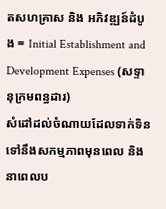តសហគ្រាស និង អភិវឌ្ឍន៍ដំបូង = Initial Establishment and Development Expenses (សទ្ទានុក្រមពន្ធដារ)
សំដៅដល់ចំណាយដែលទាក់ទិនទៅនឹងសកម្មភាពមុនពេល និងនាពេលប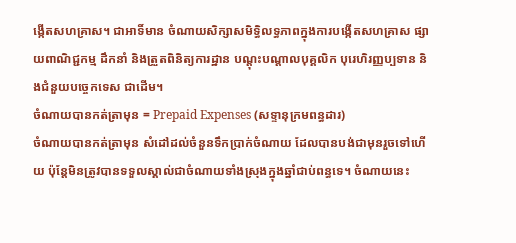ង្កើតសហគ្រាស។ ជាអាទិ៍មាន ចំណាយសិក្សាសមិទ្ធិលទ្ធភាពក្នុងការបង្កើតសហគ្រាស ផ្សាយពាណិជ្ជកម្ម ដឹកនាំ និងត្រួតពិនិត្យការដ្ឋាន បណ្តុះបណ្តាលបុគ្គលិក បុរេហិរញ្ញប្បទាន និងជំនួយបច្ចេកទេស ជាដើម។
ចំណាយបានកត់ត្រាមុន = Prepaid Expenses (សទ្ទានុក្រមពន្ធដារ)
ចំណាយបានកត់ត្រាមុន សំដៅដល់ចំនួនទឹកប្រាក់ចំណាយ ដែលបានបង់ជាមុនរួចទៅហើយ ប៉ុន្តែមិនត្រូវបានទទួលស្គាល់ជាចំណាយទាំងស្រុងក្នុងឆ្នាំជាប់ពន្ធទេ។ ចំណាយនេះ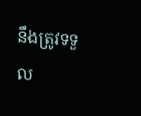នឹងត្រូវទទួល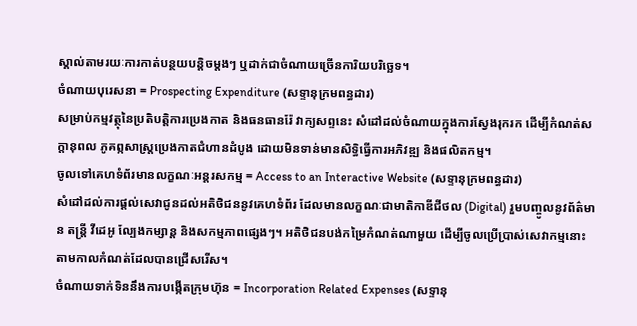ស្គាល់តាមរយៈការកាត់បន្ថយបន្តិចម្តងៗ ឬដាក់ជាចំណាយច្រើនការិយបរិច្ឆេទ។
ចំណាយបុរេសនា = Prospecting Expenditure (សទ្ទានុក្រមពន្ធដារ)
សម្រាប់កម្មវត្ថុនៃប្រតិបត្តិការប្រេងកាត និងធនធានរ៉ែ វាក្យសព្ទនេះ សំដៅដល់ចំណាយក្នុងការស្វែងរុករក ដើម្បីកំណត់សក្តានុពល ភូគព្កសាស្រ្តប្រេងកាតជំហានដំបូង ដោយមិនទាន់មានសិទ្ធិធ្វើការអភិវឌ្ឍ និងផលិតកម្ម។
ចូលទៅគេហទំព័រមានលក្ខណៈអន្តរសកម្ម = Access to an Interactive Website (សទ្ទានុក្រមពន្ធដារ)
សំដៅដល់ការផ្តល់សេវាជូនដល់អតិថិជននូវគេហទំព័រ ដែលមានលក្ខណៈជាមាតិកាឌីជីថល (Digital) រួមបញ្ចូលនូវព័ត៌មាន តន្ត្រី វីដេអូ ល្បែងកម្សាន្ត និងសកម្មភាពផ្សេងៗ។ អតិថិជនបង់កម្រៃកំណត់ណាមួយ ដើម្បីចូលប្រើប្រាស់សេវាកម្មនោះតាមកាលកំណត់ដែលបានជ្រើសរើស។
ចំណាយទាក់ទិននឹងការបង្កើតក្រុមហ៊ុន = Incorporation Related Expenses (សទ្ទានុ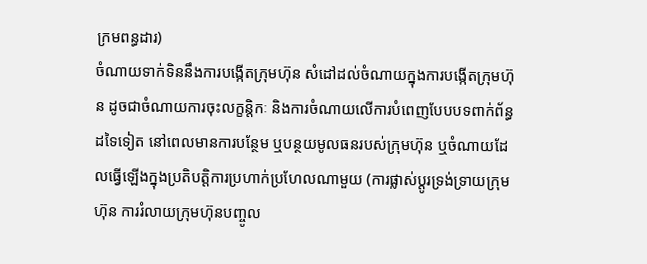ក្រមពន្ធដារ)
ចំណាយទាក់ទិននឹងការបង្កើតក្រុមហ៊ុន សំដៅដល់ចំណាយក្នុងការបង្កើតក្រុមហ៊ុន ដូចជាចំណាយការចុះលក្ខន្តិកៈ និងការចំណាយលើការបំពេញបែបបទពាក់ព័ន្ធដទៃទៀត នៅពេលមានការបន្ថែម ឬបន្ថយមូលធនរបស់ក្រុមហ៊ុន ឬចំណាយដែលធ្វើឡើងក្នុងប្រតិបត្តិការប្រហាក់ប្រហែលណាមួយ (ការផ្លាស់ប្តូរទ្រង់ទ្រាយក្រុមហ៊ុន ការរំលាយក្រុមហ៊ុនបញ្ចូល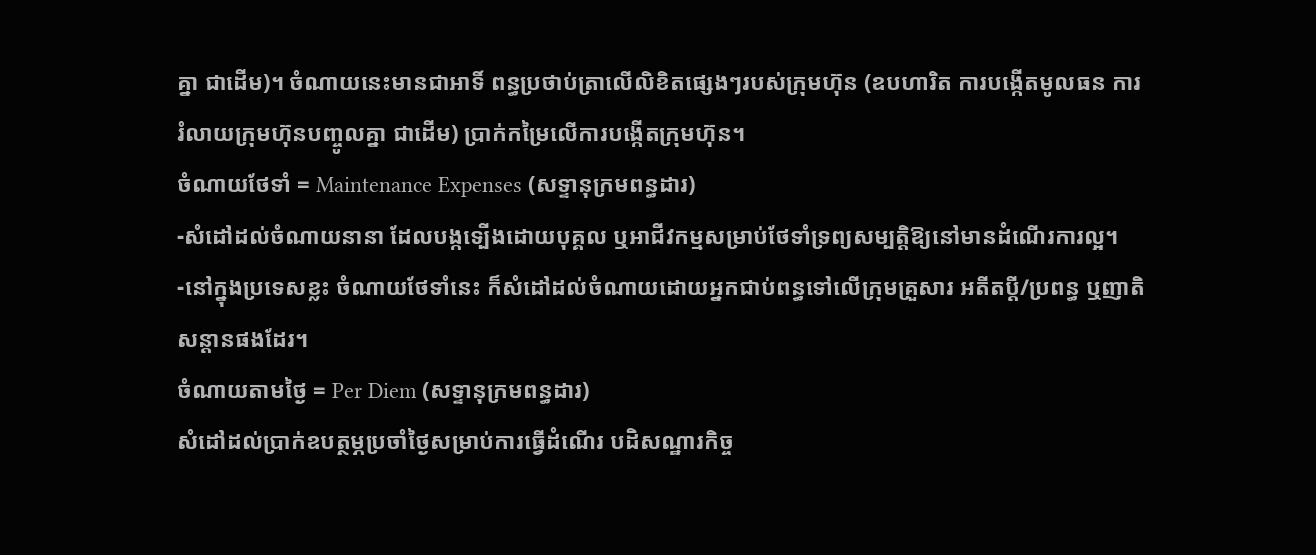គ្នា ជាដើម)។ ចំណាយនេះមានជាអាទិ៍ ពន្ធប្រថាប់ត្រាលើលិខិតផ្សេងៗរបស់ក្រុមហ៊ុន (ឧបហារិត ការបង្កើតមូលធន ការរំលាយក្រុមហ៊ុនបញ្ចូលគ្នា ជាដើម) ប្រាក់កម្រៃលើការបង្កើតក្រុមហ៊ុន។
ចំណាយថែទាំ = Maintenance Expenses (សទ្ទានុក្រមពន្ធដារ)
-សំដៅដល់ចំណាយនានា ដែលបង្កទ្បើងដោយបុគ្គល ឬអាជីវកម្មសម្រាប់ថែទាំទ្រព្យសម្បត្តិឱ្យនៅមានដំណើរការល្អ។
-នៅក្នុងប្រទេសខ្លះ ចំណាយថែទាំនេះ ក៏សំដៅដល់ចំណាយដោយអ្នកជាប់ពន្ធទៅលើក្រុមគ្រួសារ អតីតប្តី/ប្រពន្ធ ឬញាតិសន្តានផងដែរ។
ចំណាយតាមថ្ងៃ = Per Diem (សទ្ទានុក្រមពន្ធដារ)
សំដៅដល់ប្រាក់ឧបត្ថម្ភប្រចាំថ្ងៃសម្រាប់ការធ្វើដំណើរ បដិសណ្ឋារកិច្ច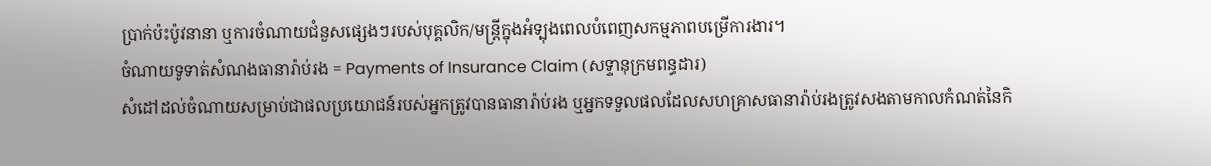ប្រាក់ប៉ះប៉ូវនានា ឬការចំណាយជំនួសផ្សេងៗរបស់បុគ្គលិក/មន្ដ្រីក្នុងអំទ្បុងពេលបំពេញសកម្មភាពបម្រើការងារ។
ចំណាយទូទាត់សំណងធានារ៉ាប់រង = Payments of Insurance Claim (សទ្ទានុក្រមពន្ធដារ)
សំដៅដល់ចំណាយសម្រាប់ជាផលប្រយោជន៍របស់អ្នកត្រូវបានធានារ៉ាប់រង ឬអ្នកទទួលផលដែលសហគ្រាសធានារ៉ាប់រងត្រូវសងតាមកាលកំណត់នៃកិ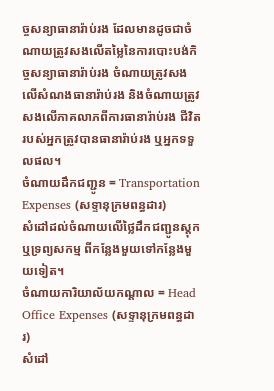ច្ចសន្យាធានារ៉ាប់រង ដែលមានដូចជាចំណាយត្រូវសងលើតម្លៃនៃការបោះបង់កិច្ចសន្យាធានារ៉ាប់រង ចំណាយត្រូវសងលើសំណងធានារ៉ាប់រង និងចំណាយត្រូវសងលើភាគលាភពីការធានារ៉ាប់រង ជីវិតរបស់អ្នកត្រូវបានធានារ៉ាប់រង ឬអ្នកទទួលផល។
ចំណាយដឹកជញ្ជូន = Transportation Expenses (សទ្ទានុក្រមពន្ធដារ)
សំដៅដល់ចំណាយលើថ្លៃដឹកជញ្ជូនស្តុក ឬទ្រព្យសកម្ម ពីកន្លែងមួយទៅកន្លែងមួយទៀត។
ចំណាយការិយាល័យកណ្តាល = Head Office Expenses (សទ្ទានុក្រមពន្ធដារ)
សំដៅ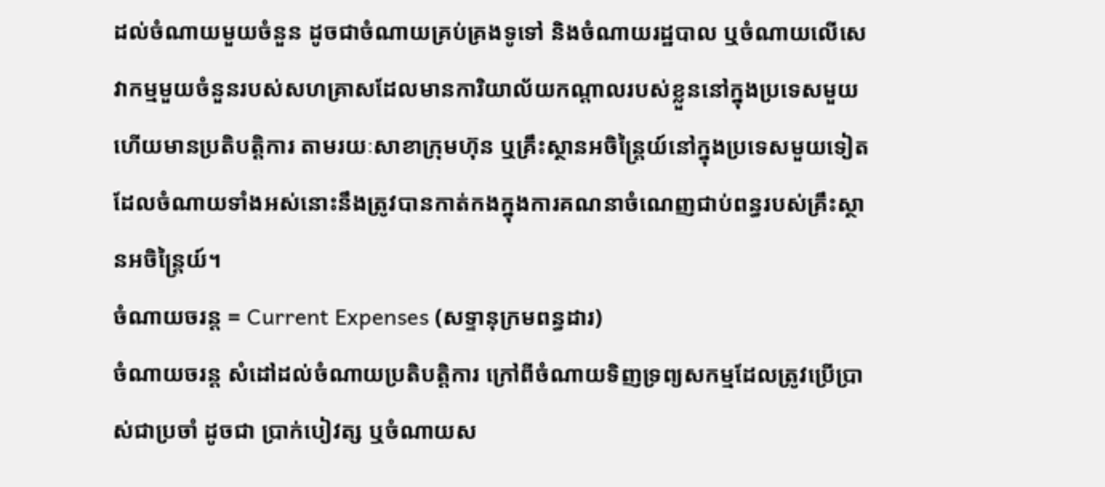ដល់ចំណាយមួយចំនួន ដូចជាចំណាយគ្រប់គ្រងទូទៅ និងចំណាយរដ្ឋបាល ឬចំណាយលើសេវាកម្មមួយចំនួនរបស់សហគ្រាសដែលមានការិយាល័យកណ្តាលរបស់ខ្លួននៅក្នុងប្រទេសមួយ ហើយមានប្រតិបត្តិការ តាមរយៈសាខាក្រុមហ៊ុន ឬគ្រឹះស្ថានអចិន្រ្តៃយ៍នៅក្នុងប្រទេសមួយទៀត ដែលចំណាយទាំងអស់នោះនឹងត្រូវបានកាត់កងក្នុងការគណនាចំណេញជាប់ពន្ធរបស់គ្រឹះស្ថានអចិន្ត្រៃយ៍។
ចំណាយចរន្ដ = Current Expenses (សទ្ទានុក្រមពន្ធដារ)
ចំណាយចរន្ដ សំដៅដល់ចំណាយប្រតិបត្តិការ ក្រៅពីចំណាយទិញទ្រព្យសកម្មដែលត្រូវប្រើប្រាស់ជាប្រចាំ ដូចជា ប្រាក់បៀវត្ស ឬចំណាយស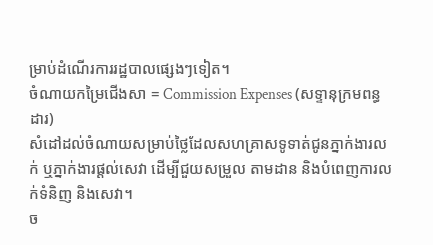ម្រាប់ដំណើរការរដ្ឋបាលផ្សេងៗទៀត។
ចំណាយកម្រៃជើងសា = Commission Expenses (សទ្ទានុក្រមពន្ធដារ)
សំដៅដល់ចំណាយសម្រាប់ថ្លៃដែលសហគ្រាសទូទាត់ជូនភ្នាក់ងារលក់ ឬភ្នាក់ងារផ្តល់សេវា ដើម្បីជួយសម្រួល តាមដាន និងបំពេញការលក់ទំនិញ និងសេវា។
ច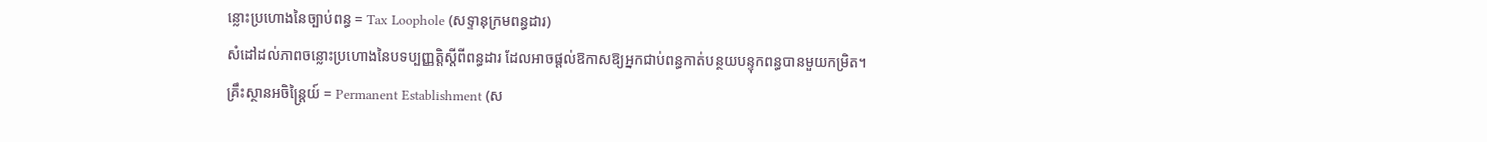ន្លោះប្រហោងនៃច្បាប់ពន្ធ = Tax Loophole (សទ្ទានុក្រមពន្ធដារ)
សំដៅដល់ភាពចន្លោះប្រហោងនៃបទប្បញ្ញត្តិស្តីពីពន្ធដារ ដែលអាចផ្តល់ឱកាសឱ្យអ្នកជាប់ពន្ធកាត់បន្ថយបន្ទុកពន្ធបានមួយកម្រិត។
គ្រឹះស្ថានអចិន្រ្តៃយ៍ = Permanent Establishment (ស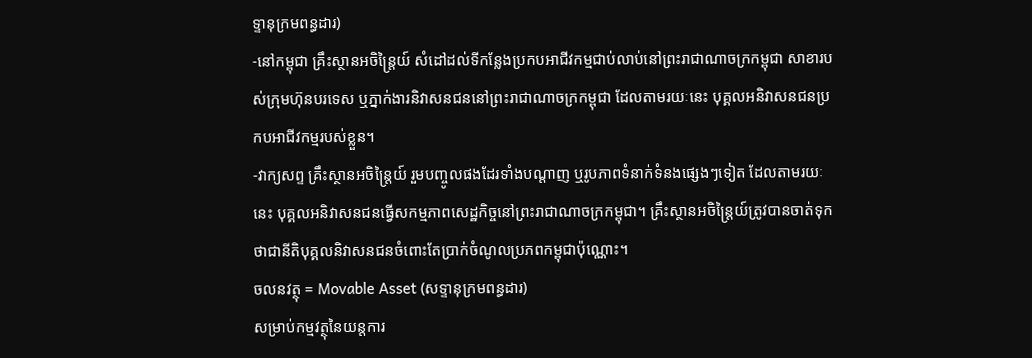ទ្ទានុក្រមពន្ធដារ)
-នៅកម្ពុជា គ្រឹះស្ថានអចិន្រ្តៃយ៍ សំដៅដល់ទីកន្លែងប្រកបអាជីវកម្មជាប់លាប់នៅព្រះរាជាណាចក្រកម្ពុជា សាខារបស់ក្រុមហ៊ុនបរទេស ឬភ្នាក់ងារនិវាសនជននៅព្រះរាជាណាចក្រកម្ពុជា ដែលតាមរយៈនេះ បុគ្គលអនិវាសនជនប្រកបអាជីវកម្មរបស់ខ្លួន។
-វាក្យសព្ទ គ្រឹះស្ថានអចិន្ត្រៃយ៍ រួមបញ្ចូលផងដែរទាំងបណ្តាញ ឬរូបភាពទំនាក់ទំនងផ្សេងៗទៀត ដែលតាមរយៈនេះ បុគ្គលអនិវាសនជនធ្វើសកម្មភាពសេដ្ឋកិច្ចនៅព្រះរាជាណាចក្រកម្ពុជា។ គ្រឹះស្ថានអចិន្ដ្រៃយ៍ត្រូវបានចាត់ទុកថាជានីតិបុគ្គលនិវាសនជនចំពោះតែប្រាក់ចំណូលប្រភពកម្ពុជាប៉ុណ្ណោះ។
ចលនវត្ថុ = Movable Asset (សទ្ទានុក្រមពន្ធដារ)
សម្រាប់កម្មវត្ថុនៃយន្តការ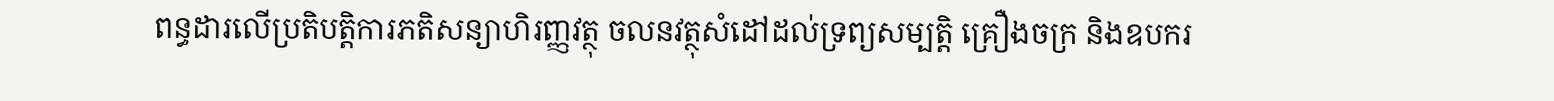ពន្ធដារលើប្រតិបត្តិការភតិសន្យាហិរញ្ញវត្ថុ ចលនវត្ថុសំដៅដល់ទ្រព្យសម្បត្តិ គ្រឿងចក្រ និងឧបករ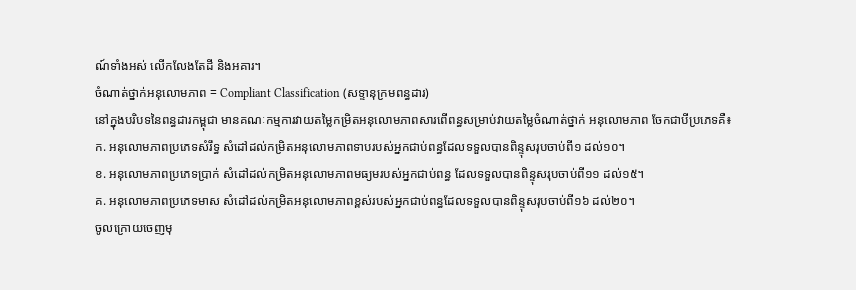ណ៍ទាំងអស់ លើកលែងតែដី និងអគារ។
ចំណាត់ថ្នាក់អនុលោមភាព = Compliant Classification (សទ្ទានុក្រមពន្ធដារ)
នៅក្នុងបរិបទនៃពន្ធដារកម្ពុជា មានគណៈកម្មការវាយតម្លៃកម្រិតអនុលោមភាពសារពើពន្ធសម្រាប់វាយតម្លៃចំណាត់ថ្នាក់ អនុលោមភាព ចែកជាបីប្រភេទគឺ៖
ក. អនុលោមភាពប្រភេទសំរឹទ្ធ សំដៅដល់កម្រិតអនុលោមភាពទាបរបស់អ្នកជាប់ពន្ធដែលទទួលបានពិន្ទុសរុបចាប់ពី១ ដល់១០។
ខ. អនុលោមភាពប្រភេទប្រាក់ សំដៅដល់កម្រិតអនុលោមភាពមធ្យមរបស់អ្នកជាប់ពន្ធ ដែលទទួលបានពិន្ទុសរុបចាប់ពី១១ ដល់១៥។
គ. អនុលោមភាពប្រភេទមាស សំដៅដល់កម្រិតអនុលោមភាពខ្ពស់របស់អ្នកជាប់ពន្ធដែលទទួលបានពិន្ទុសរុបចាប់ពី១៦ ដល់២០។
ចូលក្រោយចេញមុ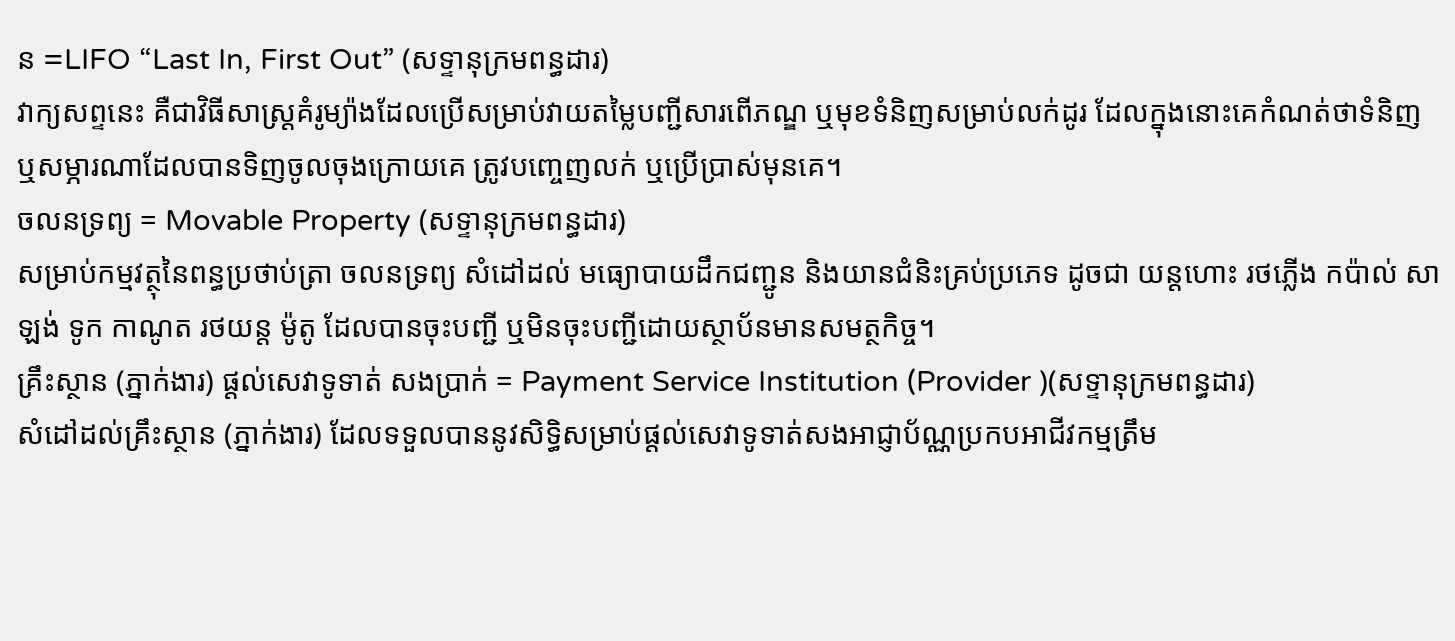ន =LIFO “Last In, First Out” (សទ្ទានុក្រមពន្ធដារ)
វាក្យសព្ទនេះ គឺជាវិធីសាស្ត្រគំរូម្យ៉ាងដែលប្រើសម្រាប់វាយតម្លៃបញ្ជីសារពើភណ្ឌ ឬមុខទំនិញសម្រាប់លក់ដូរ ដែលក្នុងនោះគេកំណត់ថាទំនិញ ឬសម្ភារណាដែលបានទិញចូលចុងក្រោយគេ ត្រូវបញ្ចេញលក់ ឬប្រើប្រាស់មុនគេ។
ចលនទ្រព្យ = Movable Property (សទ្ទានុក្រមពន្ធដារ)
សម្រាប់កម្មវត្ថុនៃពន្ធប្រថាប់ត្រា ចលនទ្រព្យ សំដៅដល់ មធ្យោបាយដឹកជញ្ជូន និងយានជំនិះគ្រប់ប្រភេទ ដូចជា យន្តហោះ រថភ្លើង កប៉ាល់ សាឡង់ ទូក កាណូត រថយន្ត ម៉ូតូ ដែលបានចុះបញ្ជី ឬមិនចុះបញ្ជីដោយស្ថាប័នមានសមត្ថកិច្ច។
គ្រឹះស្ថាន (ភ្នាក់ងារ) ផ្តល់សេវាទូទាត់ សងប្រាក់ = Payment Service Institution (Provider )(សទ្ទានុក្រមពន្ធដារ)
សំដៅដល់គ្រឹះស្ថាន (ភ្នាក់ងារ) ដែលទទួលបាននូវសិទ្ធិសម្រាប់ផ្តល់សេវាទូទាត់សងអាជ្ញាប័ណ្ណប្រកបអាជីវកម្មត្រឹម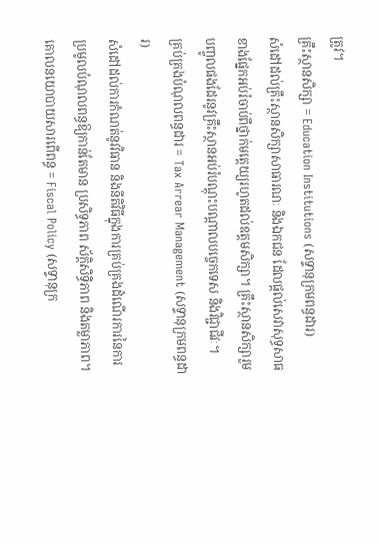ត្រូវ។
គ្រឹះស្ថានសិក្សា = Education Institutions (សទ្ទានុក្រមពន្ធដារ)
សំដៅដល់គ្រឹះស្ថានសិក្សាសាធារណៈ និងឯកជន ដែលផ្តល់សេវាសុទ្ធសាធខាងផ្នែកអប់រំចាប់ពីថ្នាក់មត្តេយ្យរហូតដល់ឧត្តមសិក្សា។ គ្រឹះស្ថានសិក្សារួមបញ្ចូលផងដែរនូវគ្រឹះស្ថានអប់រំបណ្តុះបណ្តាលបច្ចេកទេស និងវិជ្ជាជីវៈ។
គ្រប់គ្រងបំណុលពន្ធដារ = Tax Arrear Management (សទ្ទានុក្រមពន្ធដារ)
សំដៅដល់ការកំណត់នូវវិធាន និងនីតិវិធីក្នុងការគ្រប់គ្រងដំណើរការនៃការប្រមូលបំណុលពន្ធឱ្យកាន់តែមាន ប្រសិទ្ធភាព ស័ក្តិសិទ្ធិភាព និងតម្លាភាព។
គោលនយោបាយសារពើពន្ធ = Fiscal Policy (សទ្ទានុក្រ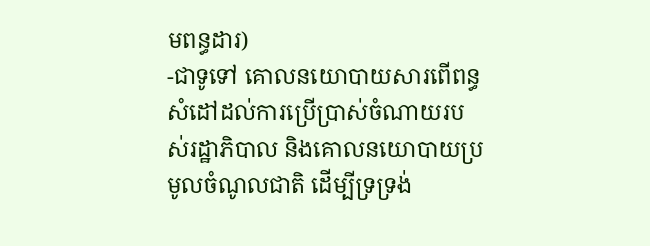មពន្ធដារ)
-ជាទូទៅ គោលនយោបាយសារពើពន្ធ សំដៅដល់ការប្រើប្រាស់ចំណាយរបស់រដ្ឋាភិបាល និងគោលនយោបាយប្រមូលចំណូលជាតិ ដើម្បីទ្រទ្រង់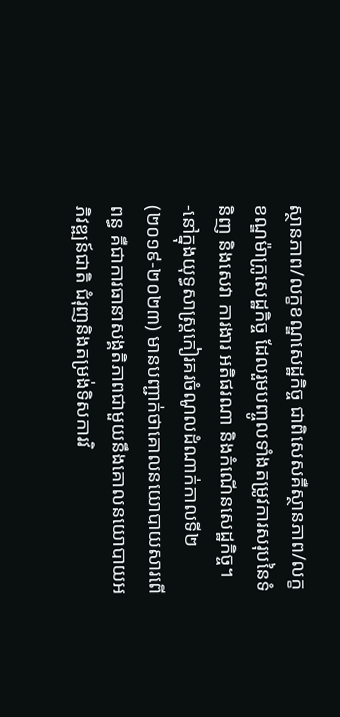ស្ថានភាព/លក្ខខណ្ឌសេដ្ឋកិច្ច ជាពិសេសគឺស្ថានភាព/លក្ខខណ្ឌម៉ាក្រូសេដ្ឋកិច្ច ដែលរួមបញ្ចូលទាំងតម្រូវការសរុបនៃទំនិញ និងសេវា ការងារ អតិផរណា និងកំណើនសេដ្ឋកិច្ច។
-នៅក្នុងយុទ្ធសាស្រ្តកៀរគរចំណូលដំណាក់កាលទី២ (២០១៩-២០២៣) មានបញ្ជាក់ថាគោលនយោបាយសារពើពន្ធ គឺជាការធានាសង្គតិភាពជាមួយនឹងគោលនយោបាយអភិវឌ្ឍន៍ជាតិ ជំរុញនិងតម្រង់ទិសការវិ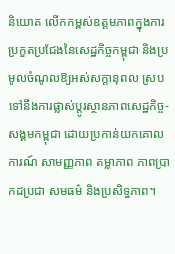និយោគ លើកកម្ពស់ឧត្ដមភាពក្នុងការប្រកួតប្រជែងនៃសេដ្ឋកិច្ចកម្ពុជា និងប្រមូលចំណូលឱ្យអស់សក្ដានុពល ស្របទៅនឹងការផ្លាស់ប្ដូរស្ថានភាពសេដ្ឋកិច្ច-សង្គមកម្ពុជា ដោយប្រកាន់យកគោលការណ៍ សាមញ្ញភាព តម្លាភាព ភាពប្រាកដប្រជា សមធម៌ និងប្រសិទ្ធភាព។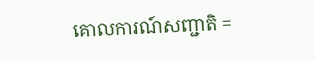គោលការណ៍សញ្ជាតិ =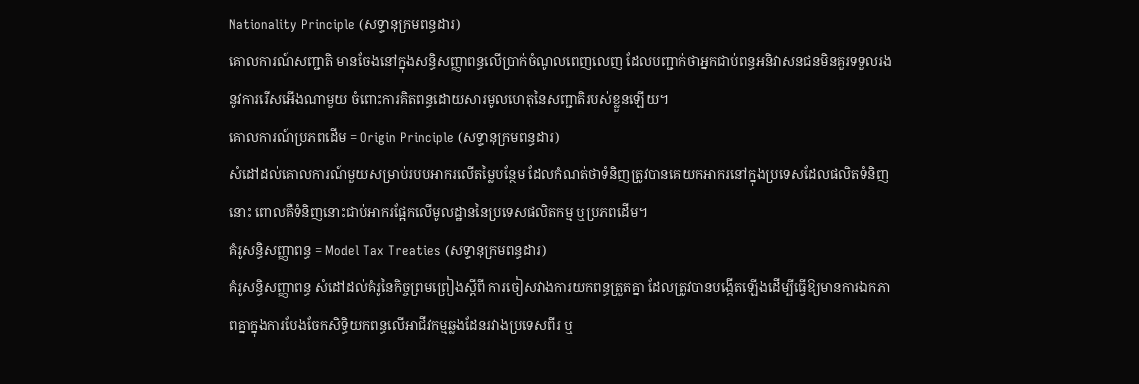Nationality Principle (សទ្ទានុក្រមពន្ធដារ)
គោលការណ៍សញ្ជាតិ មានចែងនៅក្នុងសន្ធិសញ្ញាពន្ធលើប្រាក់ចំណូលពេញលេញ ដែលបញ្ជាក់ថាអ្នកជាប់ពន្ធអនិវាសនជនមិនគួរទទួលរងនូវការរើសអើងណាមួយ ចំពោះការគិតពន្ធដោយសារមូលហេតុនៃសញ្ជាតិរបស់ខ្លួនឡើយ។
គោលការណ៍ប្រភពដើម = Origin Principle (សទ្ទានុក្រមពន្ធដារ)
សំដៅដល់គោលការណ៍មួយសម្រាប់របបអាករលើតម្លៃបន្ថែម ដែលកំណត់ថាទំនិញត្រូវបានគេយកអាករនៅក្នុងប្រទេសដែលផលិតទំនិញនោះ ពោលគឺទំនិញនោះជាប់អាករផ្អែកលើមូលដ្ឋាននៃប្រទេសផលិតកម្ម ឬប្រភពដើម។
គំរូសន្ធិសញ្ញាពន្ធ = Model Tax Treaties (សទ្ទានុក្រមពន្ធដារ)
គំរូសន្ធិសញ្ញាពន្ធ សំដៅដល់គំរូនៃកិច្ចព្រមព្រៀងស្ដីពី ការចៀសវាងការយកពន្ធត្រួតគ្នា ដែលត្រូវបានបង្កើតឡើងដើម្បីធ្វើឱ្យមានការឯកភាពគ្នាក្នុងការបែងចែកសិទ្ធិយកពន្ធលើអាជីវកម្មឆ្លងដែនរវាងប្រទេសពីរ ឬ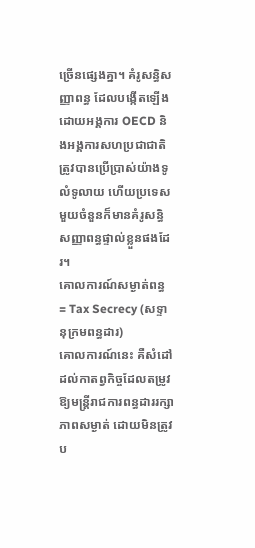ច្រើនផ្សេងគ្នា។ គំរូសន្ធិសញ្ញាពន្ធ ដែលបង្កើតឡើងដោយអង្គការ OECD និងអង្គការសហប្រជាជាតិ ត្រូវបានប្រើប្រាស់យ៉ាងទូលំទូលាយ ហើយប្រទេសមួយចំនួនក៏មានគំរូសន្ធិសញ្ញាពន្ធផ្ទាល់ខ្លួនផងដែរ។
គោលការណ៍សម្ងាត់ពន្ធ = Tax Secrecy (សទ្ទានុក្រមពន្ធដារ)
គោលការណ៍នេះ គឺសំដៅដល់កាតព្វកិច្ចដែលតម្រូវឱ្យមន្រ្តីរាជការពន្ធដាររក្សាភាពសម្ងាត់ ដោយមិនត្រូវប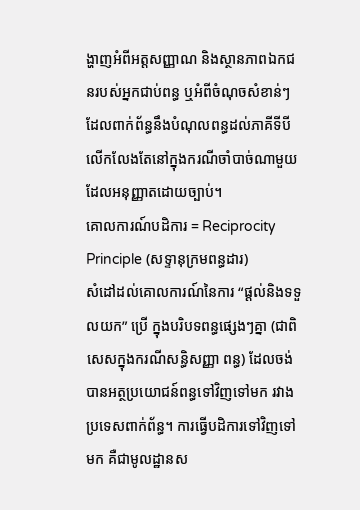ង្ហាញអំពីអត្តសញ្ញាណ និងស្ថានភាពឯកជនរបស់អ្នកជាប់ពន្ធ ឬអំពីចំណុចសំខាន់ៗដែលពាក់ព័ន្ធនឹងបំណុលពន្ធដល់ភាគីទីបី លើកលែងតែនៅក្នុងករណីចាំបាច់ណាមួយ ដែលអនុញ្ញាតដោយច្បាប់។
គោលការណ៍បដិការ = Reciprocity Principle (សទ្ទានុក្រមពន្ធដារ)
សំដៅដល់គោលការណ៍នៃការ “ផ្ដល់និងទទួលយក” ប្រើ ក្នុងបរិបទពន្ធផ្សេងៗគ្នា (ជាពិសេសក្នុងករណីសន្ធិសញ្ញា ពន្ធ) ដែលចង់បានអត្ថប្រយោជន៍ពន្ធទៅវិញទៅមក រវាងប្រទេសពាក់ព័ន្ធ។ ការធ្វើបដិការទៅវិញទៅមក គឺជាមូលដ្ឋានស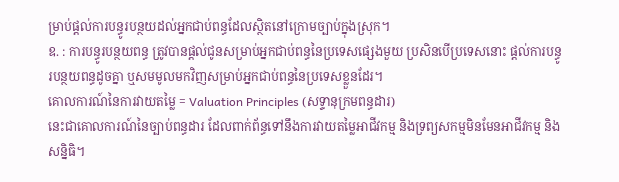ម្រាប់ផ្តល់ការបន្ធូរបន្ថយដល់អ្នកជាប់ពន្ធដែលស្ថិតនៅក្រោមច្បាប់ក្នុងស្រុក។
ឧ. : ការបន្ធូរបន្ថយពន្ធ ត្រូវបានផ្ដល់ជូនសម្រាប់អ្នកជាប់ពន្ធនៃប្រទេសផ្សេងមួយ ប្រសិនបើប្រទេសនោះ ផ្តល់ការបន្ធូរបន្ថយពន្ធដូចគ្នា ឬសមមូលមកវិញសម្រាប់អ្នកជាប់ពន្ធនៃប្រទេសខ្លួនដែរ។
គោលការណ៍នៃការវាយតម្លៃ = Valuation Principles (សទ្ទានុក្រមពន្ធដារ)
នេះជាគោលការណ៍នៃច្បាប់ពន្ធដារ ដែលពាក់ព័ន្ធទៅនឹងការវាយតម្លៃអាជីវកម្ម និងទ្រព្យសកម្មមិនមែនអាជីវកម្ម និងសន្និធិ។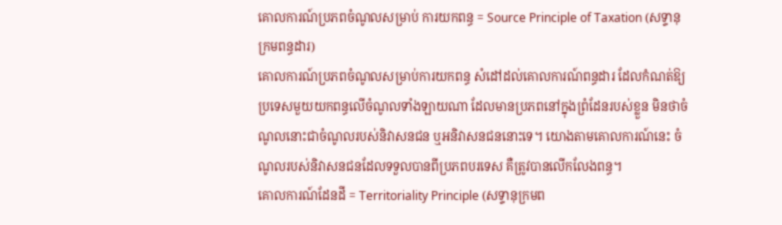គោលការណ៍ប្រភពចំណូលសម្រាប់ ការយកពន្ធ = Source Principle of Taxation (សទ្ទានុក្រមពន្ធដារ)
គោលការណ៍ប្រភពចំណូលសម្រាប់ការយកពន្ធ សំដៅដល់គោលការណ៍ពន្ធដារ ដែលកំណត់ឱ្យប្រទេសមួយយកពន្ធលើចំណូលទាំងឡាយណា ដែលមានប្រភពនៅក្នុងព្រំដែនរបស់ខ្លួន មិនថាចំណូលនោះជាចំណូលរបស់និវាសនជន ឬអនិវាសនជននោះទេ។ យោងតាមគោលការណ៍នេះ ចំណូលរបស់និវាសនជនដែលទទួលបានពីប្រភពបរទេស គឺត្រូវបានលើកលែងពន្ធ។
គោលការណ៍ដែនដី = Territoriality Principle (សទ្ទានុក្រមព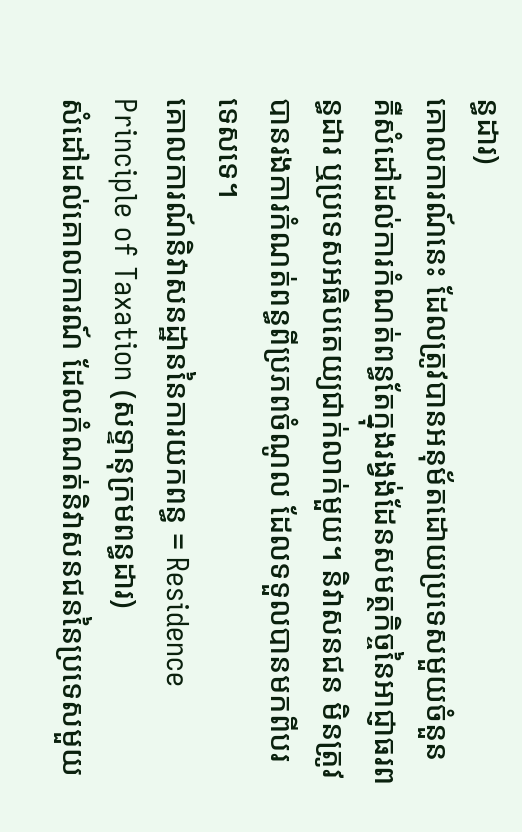ន្ធដារ)
គោលការណ៍នេះ ដែលត្រូវបានអនុម័តដោយប្រទេសមួយចំនួន គឺសំដៅដល់ការកំណត់ពន្ធតែក្នុងរង្វង់ដែនសមត្ថកិច្ចនៃអាជ្ញាធរពន្ធដារ ឬប្រទេសអធិបតេយ្យជាក់លាក់មួយ។ និវាសនជន មិនត្រូវបានរងការកំណត់ពន្ធពីប្រភពចំណូល ដែលទទួលបានមកពីបរទេសទេ។
គោលការណ៍និវាសនដ្ឋាននៃការយកពន្ធ = Residence Principle of Taxation (សទ្ទានុក្រមពន្ធដារ)
សំដៅដល់គោលការណ៍ ដែលកំណត់និវាសនជននៃប្រទេសមួយ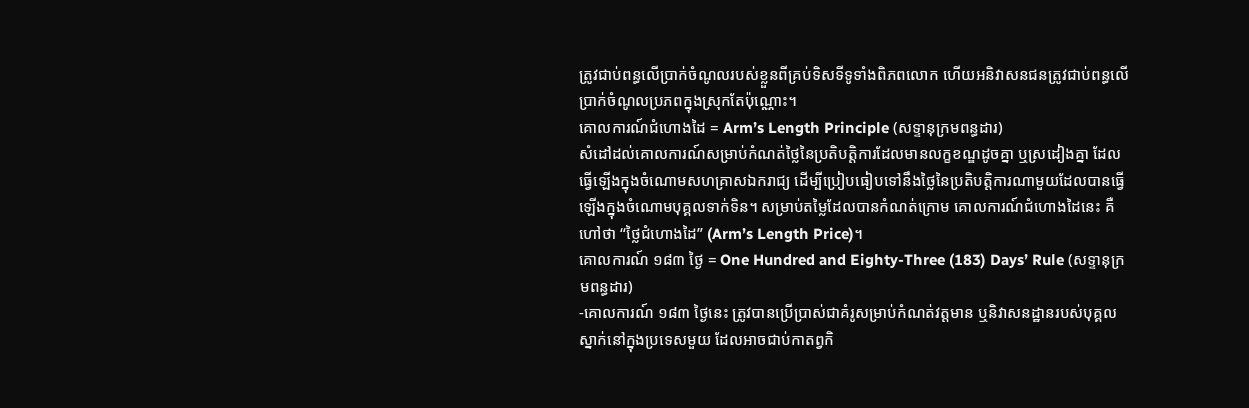ត្រូវជាប់ពន្ធលើប្រាក់ចំណូលរបស់ខ្លួនពីគ្រប់ទិសទីទូទាំងពិភពលោក ហើយអនិវាសនជនត្រូវជាប់ពន្ធលើប្រាក់ចំណូលប្រភពក្នុងស្រុកតែប៉ុណ្ណោះ។
គោលការណ៍ជំហោងដៃ = Arm’s Length Principle (សទ្ទានុក្រមពន្ធដារ)
សំដៅដល់គោលការណ៍សម្រាប់កំណត់ថ្លៃនៃប្រតិបត្តិការដែលមានលក្ខខណ្ឌដូចគ្នា ឬស្រដៀងគ្នា ដែលធ្វើឡើងក្នុងចំណោមសហគ្រាសឯករាជ្យ ដើម្បីប្រៀបធៀបទៅនឹងថ្លៃនៃប្រតិបត្តិការណាមួយដែលបានធ្វើឡើងក្នុងចំណោមបុគ្គលទាក់ទិន។ សម្រាប់តម្លៃដែលបានកំណត់ក្រោម គោលការណ៍ជំហោងដៃនេះ គឺហៅថា “ថ្លៃជំហោងដៃ” (Arm’s Length Price)។
គោលការណ៍ ១៨៣ ថ្ងៃ = One Hundred and Eighty-Three (183) Days’ Rule (សទ្ទានុក្រមពន្ធដារ)
-គោលការណ៍ ១៨៣ ថ្ងៃនេះ ត្រូវបានប្រើប្រាស់ជាគំរូសម្រាប់កំណត់វត្តមាន ឬនិវាសនដ្ឋានរបស់បុគ្គលស្នាក់នៅក្នុងប្រទេសមួយ ដែលអាចជាប់កាតព្វកិ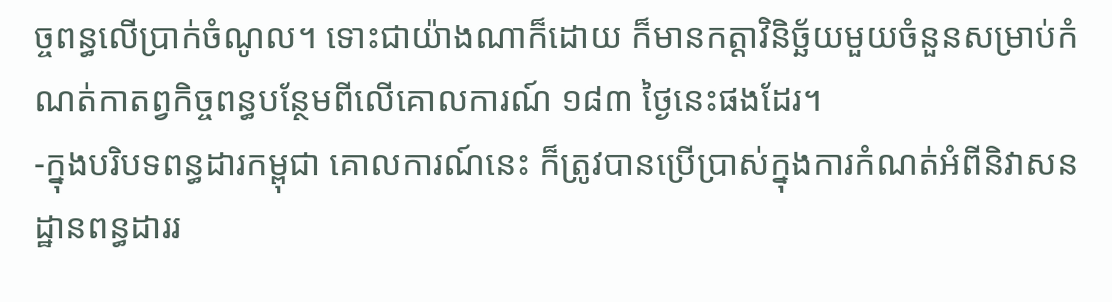ច្ចពន្ធលើប្រាក់ចំណូល។ ទោះជាយ៉ាងណាក៏ដោយ ក៏មានកត្ដាវិនិច្ឆ័យមួយចំនួនសម្រាប់កំណត់កាតព្វកិច្ចពន្ធបន្ថែមពីលើគោលការណ៍ ១៨៣ ថ្ងៃនេះផងដែរ។
-ក្នុងបរិបទពន្ធដារកម្ពុជា គោលការណ៍នេះ ក៏ត្រូវបានប្រើប្រាស់ក្នុងការកំណត់អំពីនិវាសនដ្ឋានពន្ធដាររ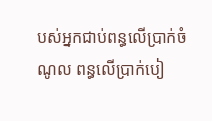បស់អ្នកជាប់ពន្ធលើប្រាក់ចំណូល ពន្ធលើប្រាក់បៀ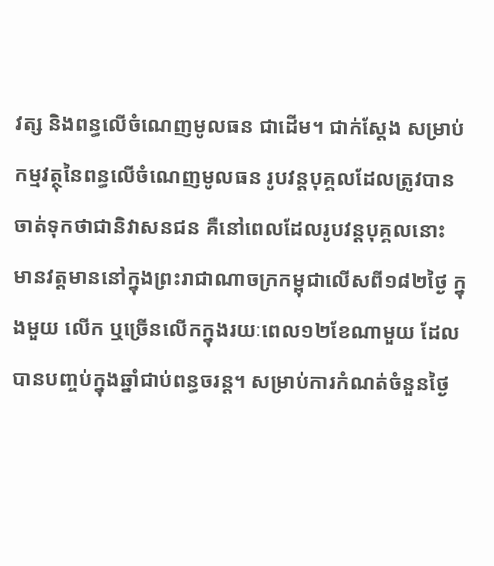វត្ស និងពន្ធលើចំណេញមូលធន ជាដើម។ ជាក់ស្តែង សម្រាប់កម្មវត្ថុនៃពន្ធលើចំណេញមូលធន រូបវន្ដបុគ្គលដែលត្រូវបានចាត់ទុកថាជានិវាសនជន គឺនៅពេលដែលរូបវន្ដបុគ្គលនោះ មានវត្តមាននៅក្នុងព្រះរាជាណាចក្រកម្ពុជាលើសពី១៨២ថ្ងៃ ក្នុងមួយ លើក ឬច្រើនលើកក្នុងរយៈពេល១២ខែណាមួយ ដែលបានបញ្ចប់ក្នុងឆ្នាំជាប់ពន្ធចរន្ត។ សម្រាប់ការកំណត់ចំនួនថ្ងៃ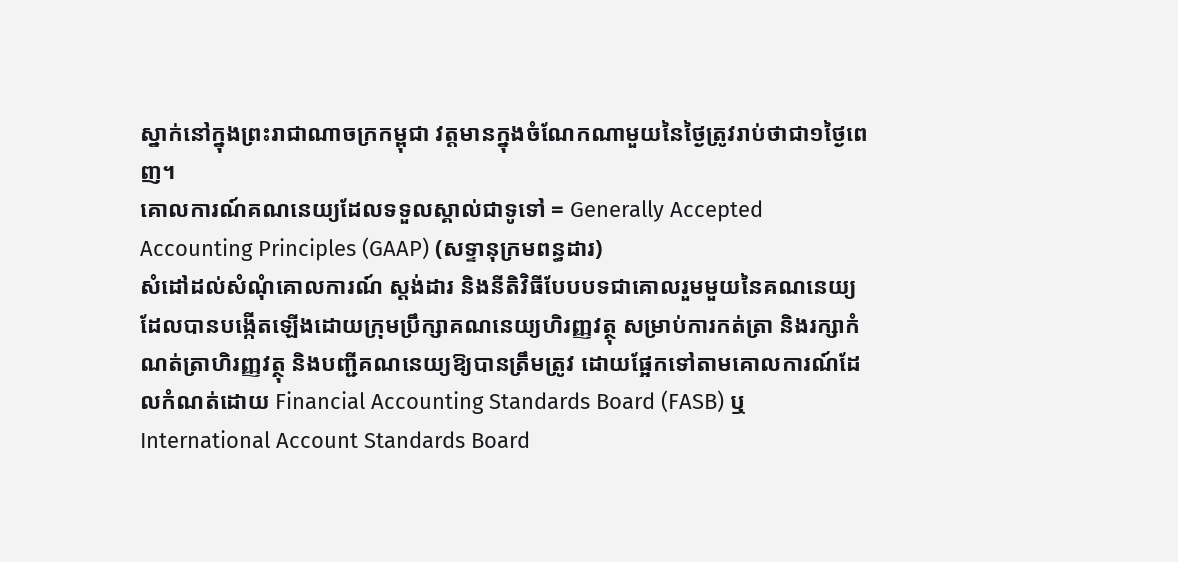ស្នាក់នៅក្នុងព្រះរាជាណាចក្រកម្ពុជា វត្តមានក្នុងចំណែកណាមួយនៃថ្ងៃត្រូវរាប់ថាជា១ថ្ងៃពេញ។
គោលការណ៍គណនេយ្យដែលទទួលស្គាល់ជាទូទៅ = Generally Accepted Accounting Principles (GAAP) (សទ្ទានុក្រមពន្ធដារ)
សំដៅដល់សំណុំគោលការណ៍ ស្ដង់ដារ និងនីតិវិធីបែបបទជាគោលរួមមួយនៃគណនេយ្យ ដែលបានបង្កើតឡើងដោយក្រុមប្រឹក្សាគណនេយ្យហិរញ្ញវត្ថុ សម្រាប់ការកត់ត្រា និងរក្សាកំណត់ត្រាហិរញ្ញវត្ថុ និងបញ្ជីគណនេយ្យឱ្យបានត្រឹមត្រូវ ដោយផ្អែកទៅតាមគោលការណ៍ដែលកំណត់ដោយ Financial Accounting Standards Board (FASB) ឬ International Account Standards Board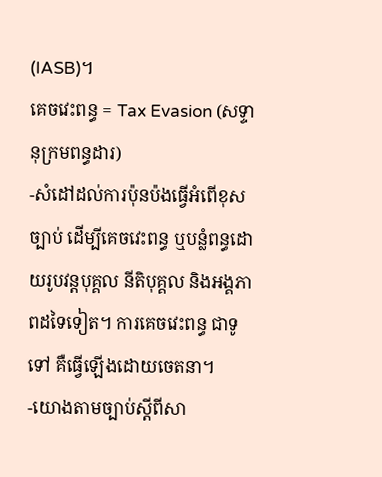(IASB)។
គេចវេះពន្ធ = Tax Evasion (សទ្ទានុក្រមពន្ធដារ)
-សំដៅដល់ការប៉ុនប៉ងធ្វើអំពើខុសច្បាប់ ដើម្បីគេចវេះពន្ធ ឬបន្លំពន្ធដោយរូបវន្ដបុគ្គល នីតិបុគ្គល និងអង្គភាពដទៃទៀត។ ការគេចវេះពន្ធ ជាទូទៅ គឺធ្វើឡើងដោយចេតនា។
-យោងតាមច្បាប់ស្តីពីសា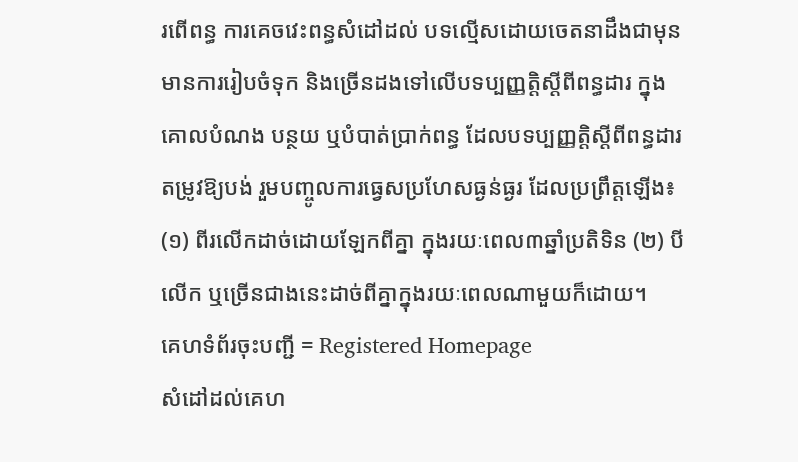រពើពន្ធ ការគេចវេះពន្ធសំដៅដល់ បទល្មើសដោយចេតនាដឹងជាមុន មានការរៀបចំទុក និងច្រើនដងទៅលើបទប្បញ្ញត្តិស្ដីពីពន្ធដារ ក្នុងគោលបំណង បន្ថយ ឬបំបាត់ប្រាក់ពន្ធ ដែលបទប្បញ្ញត្តិស្ដីពីពន្ធដារតម្រូវឱ្យបង់ រួមបញ្ចូលការធ្វេសប្រហែសធ្ងន់ធ្ងរ ដែលប្រព្រឹត្តឡើង៖ (១) ពីរលើកដាច់ដោយឡែកពីគ្នា ក្នុងរយៈពេល៣ឆ្នាំប្រតិទិន (២) បីលើក ឬច្រើនជាងនេះដាច់ពីគ្នាក្នុងរយៈពេលណាមួយក៏ដោយ។
គេហទំព័រចុះបញ្ជី = Registered Homepage
សំដៅដល់គេហ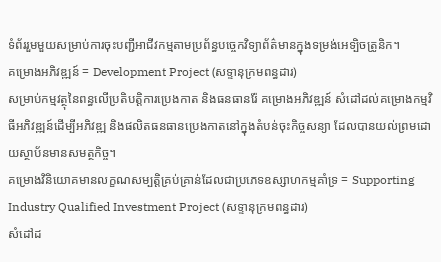ទំព័ររួមមួយសម្រាប់ការចុះបញ្ជីអាជីវកម្មតាមប្រព័ន្ធបច្ចេកវិទ្យាព័ត៌មានក្នុងទម្រង់អេទ្បិចត្រូនិក។
គម្រោងអភិវឌ្ឍន៍ = Development Project (សទ្ទានុក្រមពន្ធដារ)
សម្រាប់កម្មវត្ថុនៃពន្ធលើប្រតិបត្តិការប្រេងកាត និងធនធានរ៉ែ គម្រោងអភិវឌ្ឍន៍ សំដៅដល់គម្រោងកម្មវិធីអភិវឌ្ឍន៍ដើម្បីអភិវឌ្ឍ និងផលិតធនធានប្រេងកាតនៅក្នុងតំបន់ចុះកិច្ចសន្យា ដែលបានយល់ព្រមដោយស្ថាប័នមានសមត្ថកិច្ច។
គម្រោងវិនិយោគមានលក្ខណសម្បត្តិគ្រប់គ្រាន់ដែលជាប្រភេទឧស្សាហកម្មគាំទ្រ = Supporting Industry Qualified Investment Project (សទ្ទានុក្រមពន្ធដារ)
សំដៅដ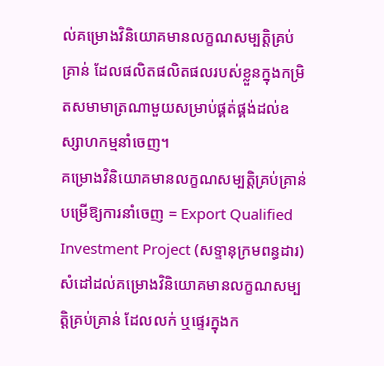ល់គម្រោងវិនិយោគមានលក្ខណសម្បត្តិគ្រប់គ្រាន់ ដែលផលិតផលិតផលរបស់ខ្លួនក្នុងកម្រិតសមាមាត្រណាមួយសម្រាប់ផ្គត់ផ្គង់ដល់ឧស្សាហកម្មនាំចេញ។
គម្រោងវិនិយោគមានលក្ខណសម្បត្តិគ្រប់គ្រាន់បម្រើឱ្យការនាំចេញ = Export Qualified Investment Project (សទ្ទានុក្រមពន្ធដារ)
សំដៅដល់គម្រោងវិនិយោគមានលក្ខណសម្បត្តិគ្រប់គ្រាន់ ដែលលក់ ឬផ្ទេរក្នុងក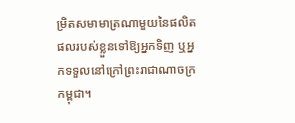ម្រិតសមាមាត្រណាមួយនៃផលិតផលរបស់ខ្លួនទៅឱ្យអ្នកទិញ ឬអ្នកទទួលនៅក្រៅព្រះរាជាណាចក្រកម្ពុជា។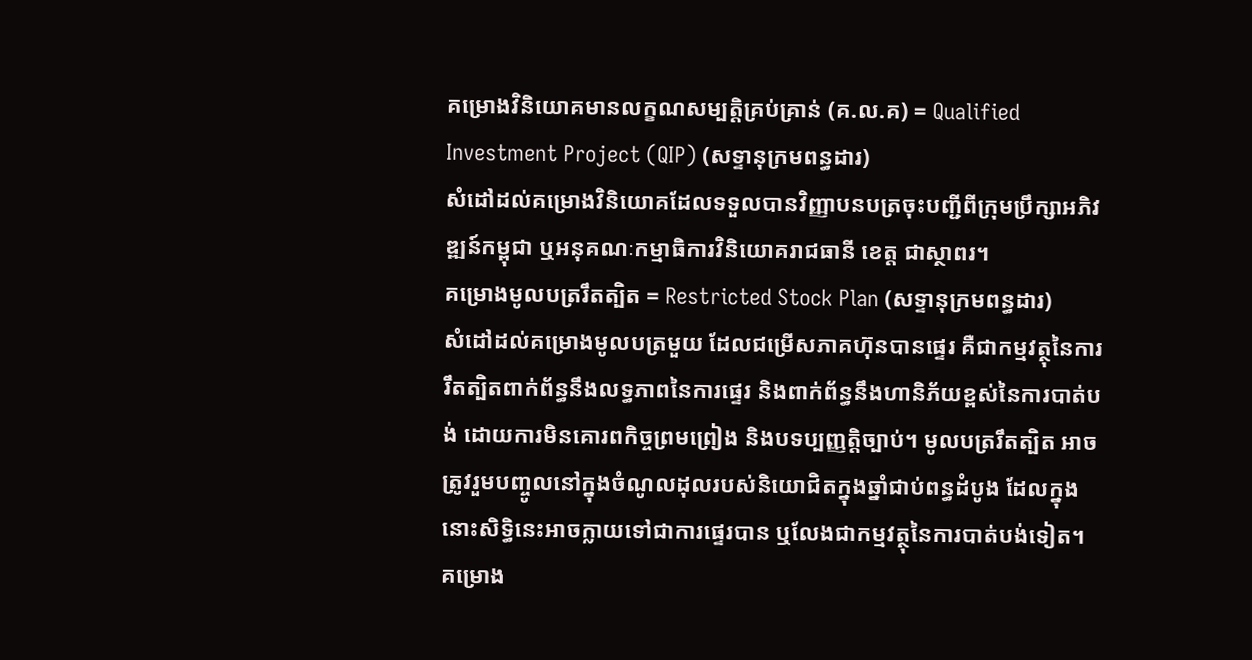គម្រោងវិនិយោគមានលក្ខណសម្បត្តិគ្រប់គ្រាន់ (គ.ល.គ) = Qualified Investment Project (QIP) (សទ្ទានុក្រមពន្ធដារ)
សំដៅដល់គម្រោងវិនិយោគដែលទទួលបានវិញ្ញាបនបត្រចុះបញ្ជីពីក្រុមប្រឹក្សាអភិវឌ្ឍន៍កម្ពុជា ឬអនុគណៈកម្មាធិការវិនិយោគរាជធានី ខេត្ត ជាស្ថាពរ។
គម្រោងមូលបត្ររឹតត្បិត = Restricted Stock Plan (សទ្ទានុក្រមពន្ធដារ)
សំដៅដល់គម្រោងមូលបត្រមួយ ដែលជម្រើសភាគហ៊ុនបានផ្ទេរ គឺជាកម្មវត្ថុនៃការរឹតត្បិតពាក់ព័ន្ធនឹងលទ្ធភាពនៃការផ្ទេរ និងពាក់ព័ន្ធនឹងហានិភ័យខ្ពស់នៃការបាត់បង់ ដោយការមិនគោរពកិច្ចព្រមព្រៀង និងបទប្បញ្ញត្តិច្បាប់។ មូលបត្ររឹតត្បិត អាចត្រូវរួមបញ្ចូលនៅក្នុងចំណូលដុលរបស់និយោជិតក្នុងឆ្នាំជាប់ពន្ធដំបូង ដែលក្នុងនោះសិទ្ធិនេះអាចក្លាយទៅជាការផ្ទេរបាន ឬលែងជាកម្មវត្ថុនៃការបាត់បង់ទៀត។
គម្រោង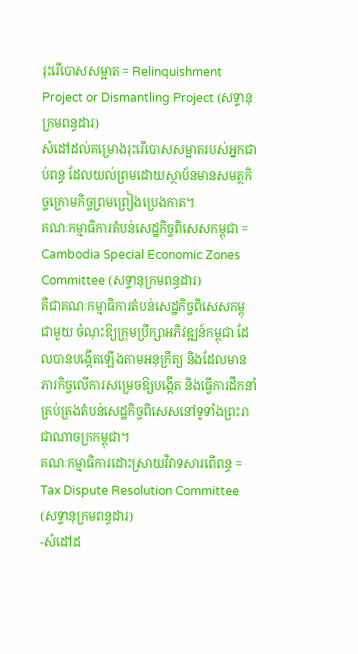រុះរើបោសសម្អាត = Relinquishment Project or Dismantling Project (សទ្ទានុក្រមពន្ធដារ)
សំដៅដល់គម្រោងរុះរើបោសសម្អាតរបស់អ្នកជាប់ពន្ធ ដែលយល់ព្រមដោយស្ថាប័នមានសមត្ថកិច្ចក្រោមកិច្ចព្រមព្រៀងប្រេងកាត។
គណៈកម្មាធិការតំបន់សេដ្ឋកិច្ចពិសេសកម្ពុជា = Cambodia Special Economic Zones Committee (សទ្ទានុក្រមពន្ធដារ)
គឺជាគណៈកម្មាធិការតំបន់សេដ្ឋកិច្ចពិសេសកម្ពុជាមួយ ចំណុះឱ្យក្រុមប្រឹក្សាអភិវឌ្ឍន៍កម្ពុជា ដែលបានបង្កើតឡើងតាមអនុក្រឹត្យ និងដែលមានភារកិច្ចលើការសម្រេចឱ្យបង្កើត និងធ្វើការដឹកនាំគ្រប់គ្រងតំបន់សេដ្ឋកិច្ចពិសេសនៅទូទាំងព្រះរាជាណាចក្រកម្ពុជា។
គណៈកម្មាធិការដោះស្រាយវិវាទសារពើពន្ធ = Tax Dispute Resolution Committee (សទ្ទានុក្រមពន្ធដារ)
-សំដៅដ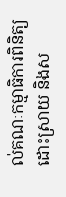ល់គណៈកម្មាធិការពិនិត្យ ដោះស្រាយ និងស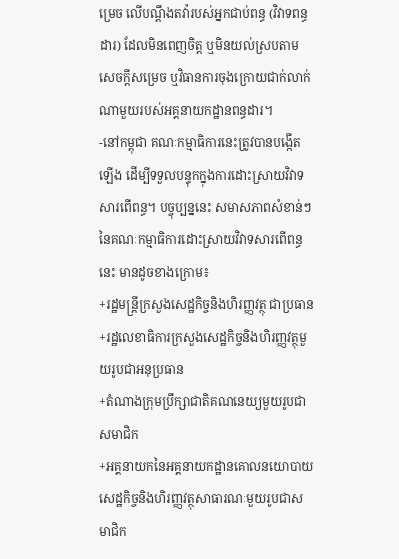ម្រេច លើបណ្ដឹងតវ៉ារបស់អ្នកជាប់ពន្ធ (វិវាទពន្ធដារ) ដែលមិនពេញចិត្ត ឬមិនយល់ស្របតាមសេចក្ដីសម្រេច ឬវិធានការចុងក្រោយជាក់លាក់ណាមួយរបស់អគ្គនាយកដ្ឋានពន្ធដារ។
-នៅកម្ពុជា គណៈកម្មាធិការនេះតូ្រវបានបង្កើតឡើង ដើម្បីទទួលបន្ទុកក្នុងការដោះសា្រយវិវាទសារពើពន្ធ។ បច្ចុប្បន្ននេះ សមាសភាពសំខាន់ៗនៃគណៈកម្មាធិការដោះសា្រយវិវាទសារពើពន្ធនេះ មានដូចខាងក្រោម៖
+រដ្ឋមន្ដ្រីក្រសួងសេដ្ឋកិច្ចនិងហិរញ្ញវត្ថុ ជាប្រធាន
+រដ្ឋលេខាធិការក្រសួងសេដ្ឋកិច្ចនិងហិរញ្ញវត្ថុមួយរូបជាអនុប្រធាន
+តំណាងក្រុមប្រឹក្សាជាតិគណនេយ្យមួយរូបជាសមាជិក
+អគ្គនាយកនៃអគ្គនាយកដ្ឋានគោលនយោបាយសេដ្ឋកិច្ចនិងហិរញ្ញវត្ថុសាធារណៈមួយរូបជាសមាជិក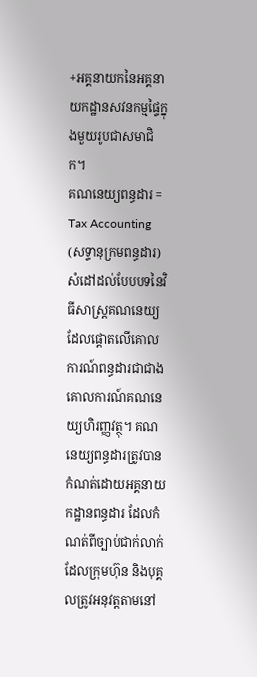+អគ្គនាយកនៃអគ្គនាយកដ្ឋានសវនកម្មផ្ទៃក្នុងមួយរូបជាសមាជិក។
គណនេយ្យពន្ធដារ = Tax Accounting (សទ្ទានុក្រមពន្ធដារ)
សំដៅដល់បែបបទនៃវិធីសាស្រ្តគណនេយ្យ ដែលផ្តោតលើគោលការណ៍ពន្ធដារជាជាងគោលការណ៍គណនេយ្យហិរញ្ញវត្ថុ។ គណនេយ្យពន្ធដារត្រូវបានកំណត់ដោយអគ្គនាយកដ្ឋានពន្ធដារ ដែលកំណត់ពីច្បាប់ជាក់លាក់ដែលក្រុមហ៊ុន និងបុគ្គលត្រូវអនុវត្តតាមនៅ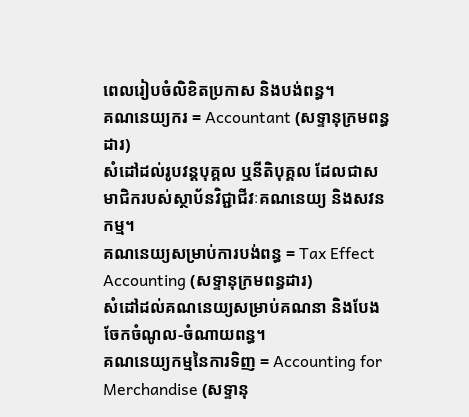ពេលរៀបចំលិខិតប្រកាស និងបង់ពន្ធ។
គណនេយ្យករ = Accountant (សទ្ទានុក្រមពន្ធដារ)
សំដៅដល់រូបវន្តបុគ្គល ឬនីតិបុគ្គល ដែលជាសមាជិករបស់ស្ថាប័នវិជ្ជាជីវៈគណនេយ្យ និងសវនកម្ម។
គណនេយ្យសម្រាប់ការបង់ពន្ធ = Tax Effect Accounting (សទ្ទានុក្រមពន្ធដារ)
សំដៅដល់គណនេយ្យសម្រាប់គណនា និងបែងចែកចំណូល-ចំណាយពន្ធ។
គណនេយ្យកម្មនៃការទិញ = Accounting for Merchandise (សទ្ទានុ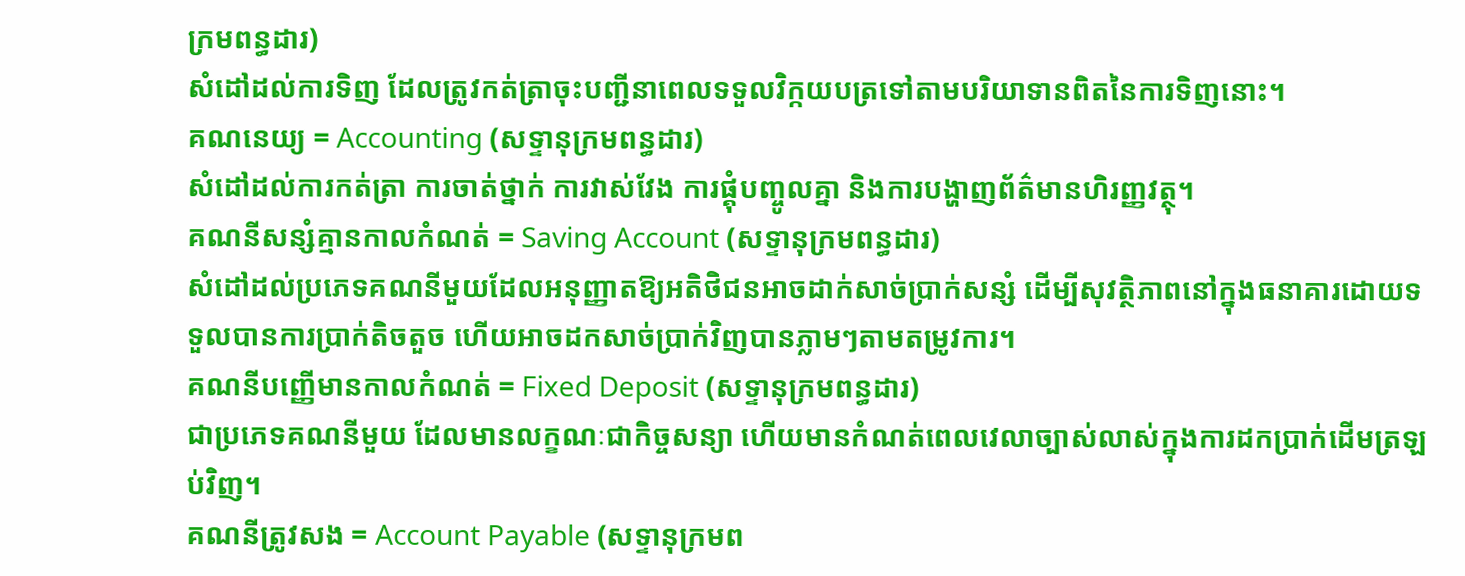ក្រមពន្ធដារ)
សំដៅដល់ការទិញ ដែលត្រូវកត់ត្រាចុះបញ្ជីនាពេលទទួលវិក្កយបត្រទៅតាមបរិយាទានពិតនៃការទិញនោះ។
គណនេយ្យ = Accounting (សទ្ទានុក្រមពន្ធដារ)
សំដៅដល់ការកត់ត្រា ការចាត់ថ្នាក់ ការវាស់វែង ការផ្គុំបញ្ចូលគ្នា និងការបង្ហាញព័ត៌មានហិរញ្ញវត្ថុ។
គណនីសន្សំគ្មានកាលកំណត់ = Saving Account (សទ្ទានុក្រមពន្ធដារ)
សំដៅដល់ប្រភេទគណនីមួយដែលអនុញ្ញាតឱ្យអតិថិជនអាចដាក់សាច់ប្រាក់សន្សំ ដើម្បីសុវត្ថិភាពនៅក្នុងធនាគារដោយទទួលបានការប្រាក់តិចតួច ហើយអាចដកសាច់ប្រាក់វិញបានភ្លាមៗតាមតម្រូវការ។
គណនីបញ្ញើមានកាលកំណត់ = Fixed Deposit (សទ្ទានុក្រមពន្ធដារ)
ជាប្រភេទគណនីមួយ ដែលមានលក្ខណៈជាកិច្ចសន្យា ហើយមានកំណត់ពេលវេលាច្បាស់លាស់ក្នុងការដកប្រាក់ដើមត្រឡប់វិញ។
គណនីត្រូវសង = Account Payable (សទ្ទានុក្រមព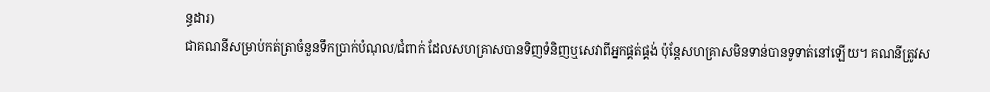ន្ធដារ)
ជាគណនីសម្រាប់កត់ត្រាចំនួនទឹកប្រាក់បំណុល/ជំពាក់ ដែលសហគ្រាសបានទិញទំនិញឬសេវាពីអ្នកផ្គត់ផ្គង់ ប៉ុន្តែសហគ្រាសមិនទាន់បានទូទាត់នៅឡើយ។ គណនីត្រូវស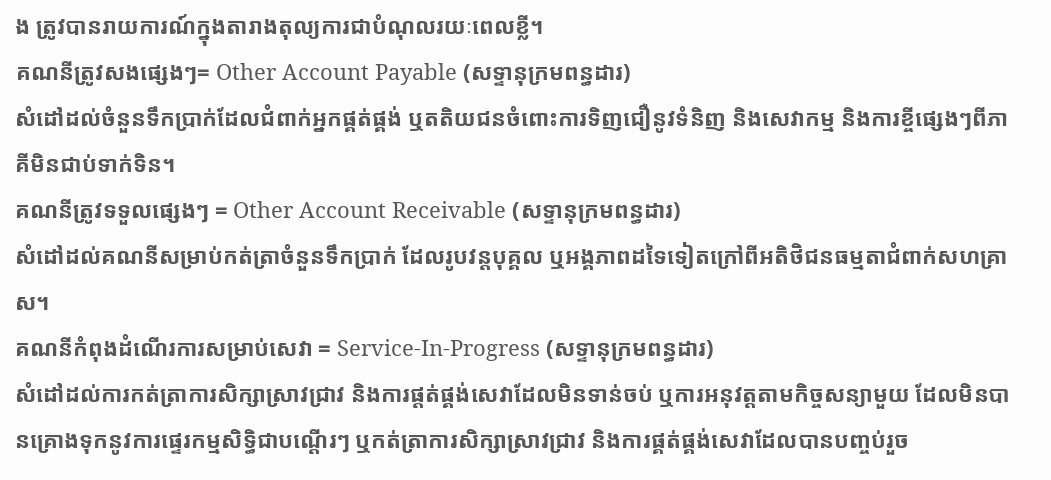ង ត្រូវបានរាយការណ៍ក្នុងតារាងតុល្យការជាបំណុលរយៈពេលខ្លី។
គណនីត្រូវសងផ្សេងៗ= Other Account Payable (សទ្ទានុក្រមពន្ធដារ)
សំដៅដល់ចំនួនទឹកប្រាក់ដែលជំពាក់អ្នកផ្គត់ផ្គង់ ឬតតិយជនចំពោះការទិញជឿនូវទំនិញ និងសេវាកម្ម និងការខ្ចីផ្សេងៗពីភាគីមិនជាប់ទាក់ទិន។
គណនីត្រូវទទួលផ្សេងៗ = Other Account Receivable (សទ្ទានុក្រមពន្ធដារ)
សំដៅដល់គណនីសម្រាប់កត់ត្រាចំនួនទឹកប្រាក់ ដែលរូបវន្តបុគ្គល ឬអង្គភាពដទៃទៀតក្រៅពីអតិថិជនធម្មតាជំពាក់សហគ្រាស។
គណនីកំពុងដំណើរការសម្រាប់សេវា = Service-In-Progress (សទ្ទានុក្រមពន្ធដារ)
សំដៅដល់ការកត់ត្រាការសិក្សាស្រាវជ្រាវ និងការផ្តត់ផ្គង់សេវាដែលមិនទាន់ចប់ ឬការអនុវត្តតាមកិច្ចសន្យាមួយ ដែលមិនបានគ្រោងទុកនូវការផ្ទេរកម្មសិទ្ធិជាបណ្ដើរៗ ឬកត់ត្រាការសិក្សាស្រាវជ្រាវ និងការផ្គត់ផ្គង់សេវាដែលបានបញ្ចប់រួច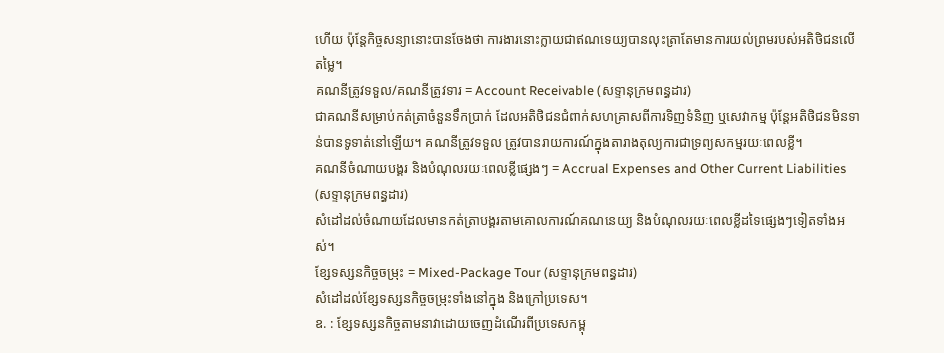ហើយ ប៉ុន្តែកិច្ចសន្យានោះបានចែងថា ការងារនោះក្លាយជាឥណទេយ្យបានលុះត្រាតែមានការយល់ព្រមរបស់អតិថិជនលើតម្លៃ។
គណនីត្រូវទទួល/គណនីត្រូវទារ = Account Receivable (សទ្ទានុក្រមពន្ធដារ)
ជាគណនីសម្រាប់កត់ត្រាចំនួនទឹកប្រាក់ ដែលអតិថិជនជំពាក់សហគ្រាសពីការទិញទំនិញ ឬសេវាកម្ម ប៉ុន្តែអតិថិជនមិនទាន់បានទូទាត់នៅឡើយ។ គណនីត្រូវទទួល ត្រូវបានរាយការណ៍ក្នុងតារាងតុល្យការជាទ្រព្យសកម្មរយៈពេលខ្លី។
គណនីចំណាយបង្គរ និងបំណុលរយៈពេលខ្លីផ្សេងៗ = Accrual Expenses and Other Current Liabilities (សទ្ទានុក្រមពន្ធដារ)
សំដៅដល់ចំណាយដែលមានកត់ត្រាបង្គរតាមគោលការណ៍គណនេយ្យ និងបំណុលរយៈពេលខ្លីដទៃផ្សេងៗទៀតទាំងអស់។
ខ្សែទស្សនកិច្ចចម្រុះ = Mixed-Package Tour (សទ្ទានុក្រមពន្ធដារ)
សំដៅដល់ខ្សែទស្សនកិច្ចចម្រុះទាំងនៅក្នុង និងក្រៅប្រទេស។
ឧ. : ខ្សែទស្សនកិច្ចតាមនាវាដោយចេញដំណើរពីប្រទេសកម្ពុ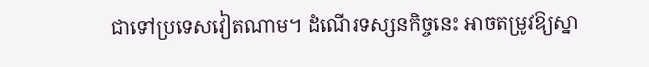ជាទៅប្រទេសវៀតណាម។ ដំណើរទស្សនកិច្ចនេះ អាចតម្រូវឱ្យស្នា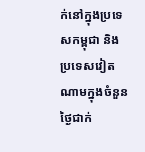ក់នៅក្នុងប្រទេសកម្ពុជា និងប្រទេសវៀតណាមក្នុងចំនួនថ្ងៃជាក់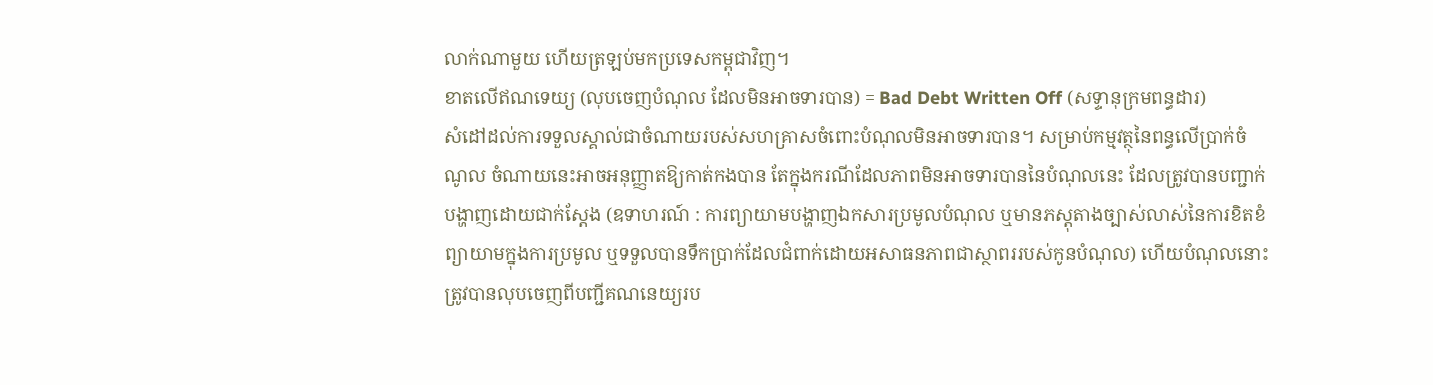លាក់ណាមួយ ហើយត្រឡប់មកប្រទេសកម្ពុជាវិញ។
ខាតលើឥណទេយ្យ (លុបចេញបំណុល ដែលមិនអាចទារបាន) = Bad Debt Written Off (សទ្ទានុក្រមពន្ធដារ)
សំដៅដល់ការទទួលស្គាល់ជាចំណាយរបស់សហគ្រាសចំពោះបំណុលមិនអាចទារបាន។ សម្រាប់កម្មវត្ថុនៃពន្ធលើប្រាក់ចំណូល ចំណាយនេះអាចអនុញ្ញាតឱ្យកាត់កងបាន តែក្នុងករណីដែលភាពមិនអាចទារបាននៃបំណុលនេះ ដែលត្រូវបានបញ្ជាក់បង្ហាញដោយជាក់ស្ដែង (ឧទាហរណ៍ : ការព្យាយាមបង្ហាញឯកសារប្រមូលបំណុល ឬមានភស្ដុតាងច្បាស់លាស់នៃការខិតខំព្យាយាមក្នុងការប្រមូល ឬទទួលបានទឹកប្រាក់ដែលជំពាក់ដោយអសាធនភាពជាស្ថាពររបស់កូនបំណុល) ហើយបំណុលនោះត្រូវបានលុបចេញពីបញ្ជីគណនេយ្យរប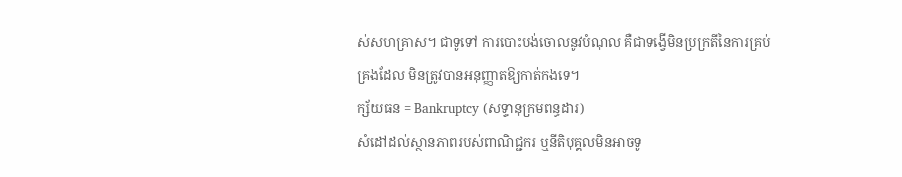ស់សហគ្រាស។ ជាទូទៅ ការបោះបង់ចោលនូវបំណុល គឺជាទង្វើមិនប្រក្រតីនៃការគ្រប់គ្រងដែល មិនត្រូវបានអនុញ្ញាតឱ្យកាត់កងទេ។
ក្ស័យធន = Bankruptcy (សទ្ទានុក្រមពន្ធដារ)
សំដៅដល់ស្ថានភាពរបស់ពាណិជ្ជករ ឬនីតិបុគ្គលមិនអាចទូ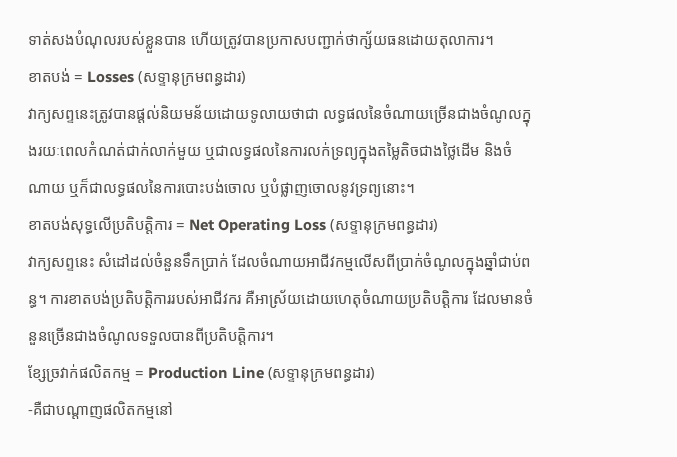ទាត់សងបំណុលរបស់ខ្លួនបាន ហើយត្រូវបានប្រកាសបញ្ជាក់ថាក្ស័យធនដោយតុលាការ។
ខាតបង់ = Losses (សទ្ទានុក្រមពន្ធដារ)
វាក្យសព្ទនេះត្រូវបានផ្តល់និយមន័យដោយទូលាយថាជា លទ្ធផលនៃចំណាយច្រើនជាងចំណូលក្នុងរយៈពេលកំណត់ជាក់លាក់មួយ ឬជាលទ្ធផលនៃការលក់ទ្រព្យក្នុងតម្លៃតិចជាងថ្លៃដើម និងចំណាយ ឬក៏ជាលទ្ធផលនៃការបោះបង់ចោល ឬបំផ្លាញចោលនូវទ្រព្យនោះ។
ខាតបង់សុទ្ធលើប្រតិបត្តិការ = Net Operating Loss (សទ្ទានុក្រមពន្ធដារ)
វាក្យសព្ទនេះ សំដៅដល់ចំនួនទឹកប្រាក់ ដែលចំណាយអាជីវកម្មលើសពីប្រាក់ចំណូលក្នុងឆ្នាំជាប់ពន្ធ។ ការខាតបង់ប្រតិបត្តិការរបស់អាជីវករ គឺអាស្រ័យដោយហេតុចំណាយប្រតិបត្តិការ ដែលមានចំនួនច្រើនជាងចំណូលទទួលបានពីប្រតិបត្តិការ។
ខ្សែច្រវាក់ផលិតកម្ម = Production Line (សទ្ទានុក្រមពន្ធដារ)
-គឺជាបណ្តាញផលិតកម្មនៅ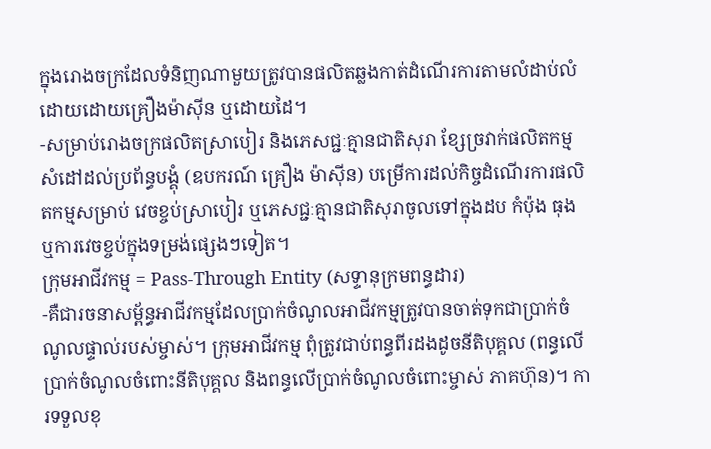ក្នុងរោងចក្រដែលទំនិញណាមួយត្រូវបានផលិតឆ្លងកាត់ដំណើរការតាមលំដាប់លំដោយដោយគ្រឿងម៉ាស៊ីន ឬដោយដៃ។
-សម្រាប់រោងចក្រផលិតស្រាបៀរ និងភេសជ្ជៈគ្មានជាតិសុរា ខ្សែច្រវាក់ផលិតកម្មសំដៅដល់ប្រព័ន្ធបង្គុំ (ឧបករណ៍ គ្រឿង ម៉ាស៊ីន) បម្រើការដល់កិច្ចដំណើរការផលិតកម្មសម្រាប់ វេចខ្ចប់ស្រាបៀរ ឬភេសជ្ជៈគ្មានជាតិសុរាចូលទៅក្នុងដប កំប៉ុង ធុង ឬការវេចខ្ចប់ក្នុងទម្រង់ផ្សេងៗទៀត។
ក្រុមអាជីវកម្ម = Pass-Through Entity (សទ្ទានុក្រមពន្ធដារ)
-គឺជារចនាសម្ព័ន្ធអាជីវកម្មដែលប្រាក់ចំណូលអាជីវកម្មត្រូវបានចាត់ទុកជាប្រាក់ចំណូលផ្ទាល់របស់ម្ចាស់។ ក្រុមអាជីវកម្ម ពុំត្រូវជាប់ពន្ធពីរដងដូចនីតិបុគ្គល (ពន្ធលើប្រាក់ចំណូលចំពោះនីតិបុគ្គល និងពន្ធលើប្រាក់ចំណូលចំពោះម្ចាស់ ភាគហ៊ុន)។ ការទទួលខុ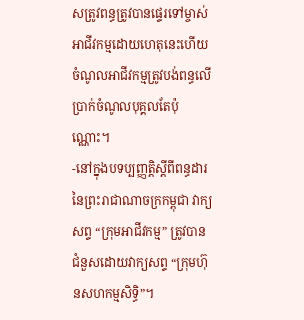សត្រូវពន្ធត្រូវបានផ្ទេរទៅម្ចាស់ អាជីវកម្មដោយហេតុនេះហើយចំណូលអាជីវកម្មត្រូវបង់ពន្ធលើប្រាក់ចំណូលបុគ្គលតែប៉ុណ្ណោះ។
-នៅក្នុងបទប្បញ្ញត្តិស្តីពីពន្ធដារនៃព្រះរាជាណាចក្រកម្ពុជា វាក្យសព្ទ “ក្រុមអាជីវកម្ម” ត្រូវបានជំនួសដោយវាក្យសព្ទ “ក្រុមហ៊ុនសហកម្មសិទ្ធិ”។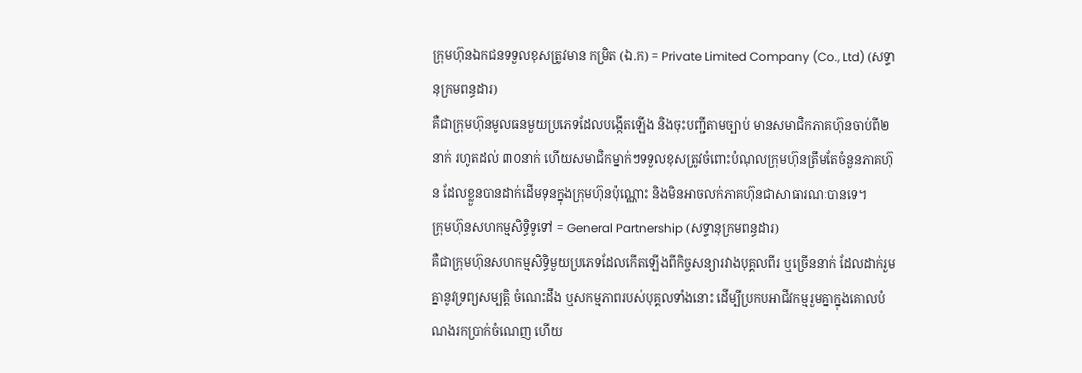ក្រុមហ៊ុនឯកជនទទួលខុសត្រូវមាន កម្រិត (ឯ.ក) = Private Limited Company (Co., Ltd) (សទ្ទានុក្រមពន្ធដារ)
គឺជាក្រុមហ៊ុនមូលធនមួយប្រភេទដែលបង្កើតឡើង និងចុះបញ្ជីតាមច្បាប់ មានសមាជិកភាគហ៊ុនចាប់ពី២នាក់ រហូតដល់ ៣០នាក់ ហើយសមាជិកម្នាក់ៗទទួលខុសត្រូវចំពោះបំណុលក្រុមហ៊ុនត្រឹមតែចំនួនភាគហ៊ុន ដែលខ្លួនបានដាក់ដើមទុនក្នុងក្រុមហ៊ុនប៉ុណ្ណោះ និងមិនអាចលក់ភាគហ៊ុនជាសាធារណៈបានទេ។
ក្រុមហ៊ុនសហកម្មសិទ្ធិទូទៅ = General Partnership (សទ្ទានុក្រមពន្ធដារ)
គឺជាក្រុមហ៊ុនសហកម្មសិទ្ធិមួយប្រភេទដែលកើតឡើងពីកិច្ចសន្យារវាងបុគ្គលពីរ ឬច្រើននាក់ ដែលដាក់រួមគ្នានូវទ្រព្យសម្បត្តិ ចំណេះដឹង ឬសកម្មភាពរបស់បុគ្គលទាំងនោះ ដើម្បីប្រកបអាជីវកម្មរួមគ្នាក្នុងគោលបំណងរកប្រាក់ចំណេញ ហើយ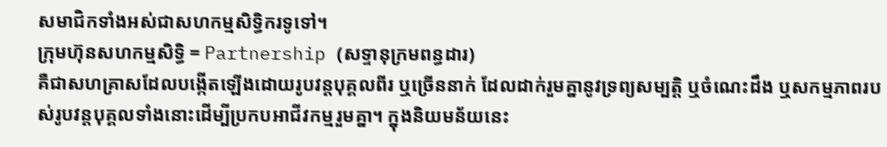សមាជិកទាំងអស់ជាសហកម្មសិទ្ធិករទូទៅ។
ក្រុមហ៊ុនសហកម្មសិទ្ធិ = Partnership (សទ្ទានុក្រមពន្ធដារ)
គឺជាសហគ្រាសដែលបង្កើតឡើងដោយរូបវន្តបុគ្គលពីរ ឬច្រើននាក់ ដែលដាក់រួមគ្នានូវទ្រព្យសម្បត្តិ ឬចំណេះដឹង ឬសកម្មភាពរបស់រូបវន្តបុគ្គលទាំងនោះដើម្បីប្រកបអាជីវកម្មរួមគ្នា។ ក្នុងនិយមន័យនេះ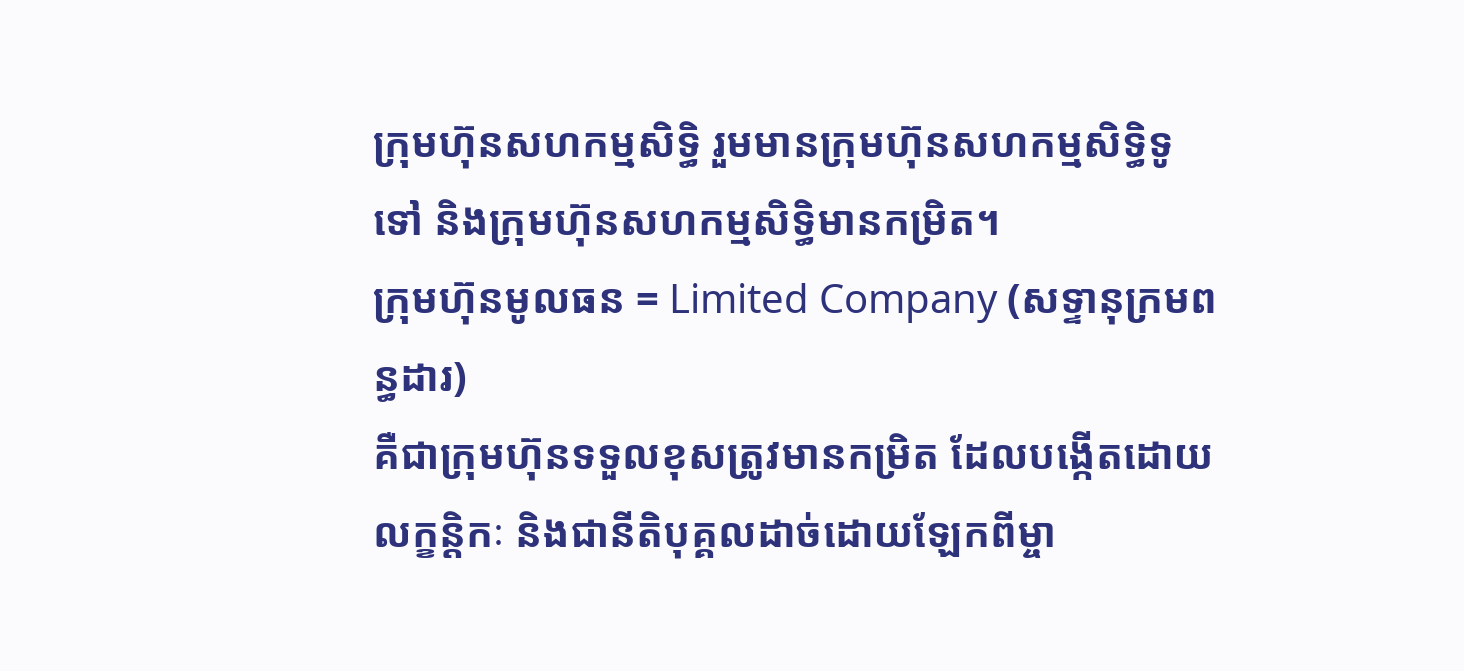ក្រុមហ៊ុនសហកម្មសិទ្ធិ រួមមានក្រុមហ៊ុនសហកម្មសិទ្ធិទូទៅ និងក្រុមហ៊ុនសហកម្មសិទ្ធិមានកម្រិត។
ក្រុមហ៊ុនមូលធន = Limited Company (សទ្ទានុក្រមពន្ធដារ)
គឺជាក្រុមហ៊ុនទទួលខុសត្រូវមានកម្រិត ដែលបង្កើតដោយលក្ខន្តិកៈ និងជានីតិបុគ្គលដាច់ដោយឡែកពីម្ចា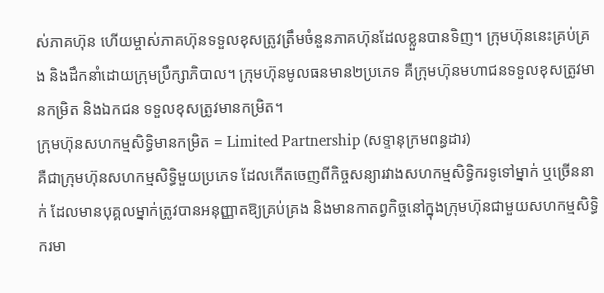ស់ភាគហ៊ុន ហើយម្ចាស់ភាគហ៊ុនទទួលខុសត្រូវត្រឹមចំនួនភាគហ៊ុនដែលខ្លួនបានទិញ។ ក្រុមហ៊ុននេះគ្រប់គ្រង និងដឹកនាំដោយក្រុមប្រឹក្សាភិបាល។ ក្រុមហ៊ុនមូលធនមាន២ប្រភេទ គឺក្រុមហ៊ុនមហាជនទទួលខុសត្រូវមានកម្រិត និងឯកជន ទទួលខុសត្រូវមានកម្រិត។
ក្រុមហ៊ុនសហកម្មសិទ្ធិមានកម្រិត = Limited Partnership (សទ្ទានុក្រមពន្ធដារ)
គឺជាក្រុមហ៊ុនសហកម្មសិទ្ធិមួយប្រភេទ ដែលកើតចេញពីកិច្ចសន្យារវាងសហកម្មសិទ្ធិករទូទៅម្នាក់ ឬច្រើននាក់ ដែលមានបុគ្គលម្នាក់ត្រូវបានអនុញ្ញាតឱ្យគ្រប់គ្រង និងមានកាតព្វកិច្ចនៅក្នុងក្រុមហ៊ុនជាមួយសហកម្មសិទ្ធិករមា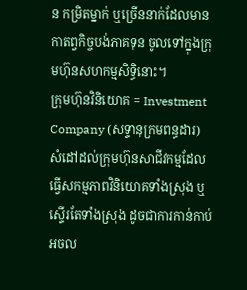ន កម្រិតម្នាក់ ឬច្រើននាក់ដែលមានកាតព្វកិច្ចបង់ភាគទុន ចូលទៅក្នុងក្រុមហ៊ុនសហកម្មសិទ្ធិនោះ។
ក្រុមហ៊ុនវិនិយោគ = Investment Company (សទ្ទានុក្រមពន្ធដារ)
សំដៅដល់ក្រុមហ៊ុនសាជីវកម្មដែលធ្វើសកម្មភាពវិនិយោគទាំងស្រុង ឬស្ទើរតែទាំងស្រុង ដូចជាការកាន់កាប់អចល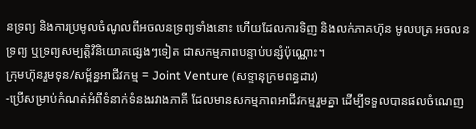នទ្រព្យ និងការប្រមូលចំណូលពីអចលនទ្រព្យទាំងនោះ ហើយដែលការទិញ និងលក់ភាគហ៊ុន មូលបត្រ អចលនទ្រព្យ ឬទ្រព្យសម្បត្តិវិនិយោគផ្សេងៗទៀត ជាសកម្មភាពបន្ទាប់បន្សំប៉ុណ្ណោះ។
ក្រុមហ៊ុនរួមទុន/សម្ព័ន្ធអាជីវកម្ម = Joint Venture (សទ្ទានុក្រមពន្ធដារ)
-ប្រើសម្រាប់កំណត់អំពីទំនាក់ទំនងរវាងភាគី ដែលមានសកម្មភាពអាជីវកម្មរួមគ្នា ដើម្បីទទួលបានផលចំណេញ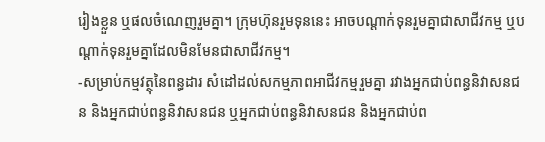រៀងខ្លួន ឬផលចំណេញរួមគ្នា។ ក្រុមហ៊ុនរួមទុននេះ អាចបណ្តាក់ទុនរួមគ្នាជាសាជីវកម្ម ឬបណ្តាក់ទុនរួមគ្នាដែលមិនមែនជាសាជីវកម្ម។
-សម្រាប់កម្មវត្ថុនៃពន្ធដារ សំដៅដល់សកម្មភាពអាជីវកម្មរួមគ្នា រវាងអ្នកជាប់ពន្ធនិវាសនជន និងអ្នកជាប់ពន្ធនិវាសនជន ឬអ្នកជាប់ពន្ធនិវាសនជន និងអ្នកជាប់ព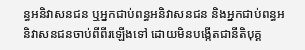ន្ធអនិវាសនជន ឬអ្នកជាប់ពន្ធអនិវាសនជន និងអ្នកជាប់ពន្ធអនិវាសនជនចាប់ពីពីរឡើងទៅ ដោយមិនបង្កើតជានីតិបុគ្គ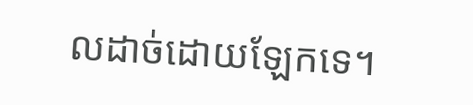លដាច់ដោយឡែកទេ។